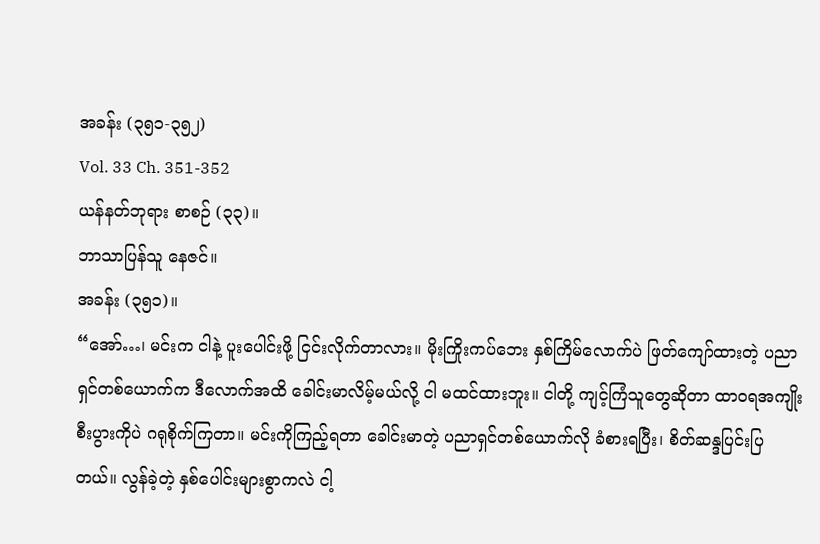အခန်း (၃၅၁-၃၅၂)
Vol. 33 Ch. 351-352
ယန်နတ်ဘုရား စာစဉ် (၃၃)။
ဘာသာပြန်သူ နေဇင်။
အခန်း (၃၅၁)။
“အော်…၊ မင်းက ငါနဲ့ ပူးပေါင်းဖို့ ငြင်းလိုက်တာလား။ မိုးကြိုးကပ်ဘေး နှစ်ကြိမ်လောက်ပဲ ဖြတ်ကျော်ထားတဲ့ ပညာရှင်တစ်ယောက်က ဒီလောက်အထိ ခေါင်းမာလိမ့်မယ်လို့ ငါ မထင်ထားဘူး။ ငါတို့ ကျင့်ကြံသူတွေဆိုတာ ထာဝရအကျိုးစီးပွားကိုပဲ ဂရုစိုက်ကြတာ။ မင်းကိုကြည့်ရတာ ခေါင်းမာတဲ့ ပညာရှင်တစ်ယောက်လို ခံစားရပြီး၊ စိတ်ဆန္ဒပြင်းပြတယ်။ လွန်ခဲ့တဲ့ နှစ်ပေါင်းများစွာကလဲ ငါ့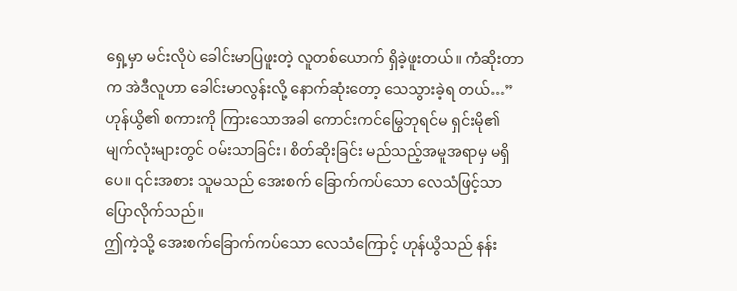ရှေ့မှာ မင်းလိုပဲ ခေါင်းမာပြဖူးတဲ့ လူတစ်ယောက် ရှိခဲ့ဖူးတယ်။ ကံဆိုးတာက အဲဒီလူဟာ ခေါင်းမာလွန်းလို့ နောက်ဆုံးတော့ သေသွားခဲ့ရ တယ်…”
ဟုန်ယွိ၏ စကားကို ကြားသောအခါ ကောင်းကင်မြွေဘုရင်မ ရှင်းမို၏ မျက်လုံးများတွင် ဝမ်းသာခြင်း၊ စိတ်ဆိုးခြင်း မည်သည့်အမူအရာမှ မရှိပေ။ ၎င်းအစား သူမသည် အေးစက် ခြောက်ကပ်သော လေသံဖြင့်သာ ပြောလိုက်သည်။
ဤကဲ့သို့ အေးစက်ခြောက်ကပ်သော လေသံကြောင့် ဟုန်ယွိသည် နန်း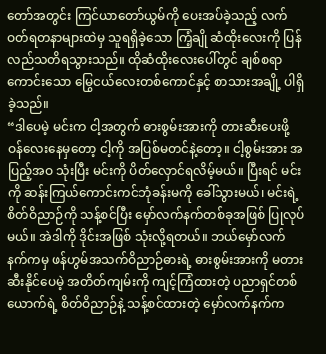တော်အတွင်း ကြင်ယာတော်ယွမ်ကို ပေးအပ်ခဲ့သည့် လက်ဝတ်ရတနာများထဲမှ သူရရှိခဲ့သော ကြံ့ချို ဆံထိုးလေးကို ပြန်လည်သတိရသွားသည်။ ထိုဆံထိုးလေးပေါ်တွင် ချစ်စရာကောင်းသော မြွေငယ်လေးတစ်ကောင်နှင့် စာသားအချို့ ပါရှိခဲ့သည်။
“ဒါပေမဲ့ မင်းက ငါ့အတွက် ဓားစွမ်းအားကို တားဆီးပေးဖို့ ဝန်လေးနေမှတော့ ငါ့ကို အပြစ်မတင်နဲ့တော့။ ငါ့စွမ်းအား အပြည့်အဝ သုံးပြီး မင်းကို ပိတ်လှောင်ရလိမ့်မယ်။ ပြီးရင် မင်းကို ဆန်းကြယ်ကောင်းကင်ဘုံခန်းမကို ခေါ်သွားမယ်၊ မင်းရဲ့ စိတ်ဝိညာဉ်ကို သန့်စင်ပြီး မှော်လက်နက်တစ်ခုအဖြစ် ပြုလုပ်မယ်။ အဲဒါကို ဒိုင်းအဖြစ် သုံးလို့ရတယ်။ ဘယ်မှော်လက်နက်ကမှ ဖန်ဟွမ်အသက်ဝိညာဉ်ဓားရဲ့ ဓားစွမ်းအားကို မတားဆီးနိုင်ပေမဲ့ အတိတ်ကျမ်းကို ကျင့်ကြံထားတဲ့ ပညာရှင်တစ်ယောက်ရဲ့ စိတ်ဝိညာဉ်နဲ့ သန့်စင်ထားတဲ့ မှော်လက်နက်က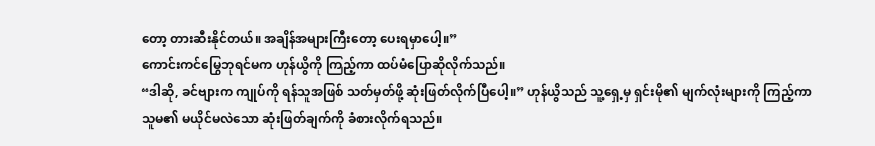တော့ တားဆီးနိုင်တယ်။ အချိန်အများကြီးတော့ ပေးရမှာပေါ့။”
ကောင်းကင်မြွေဘုရင်မက ဟုန်ယွိကို ကြည့်ကာ ထပ်မံပြောဆိုလိုက်သည်။
“ဒါဆို, ခင်ဗျားက ကျုပ်ကို ရန်သူအဖြစ် သတ်မှတ်ဖို့ ဆုံးဖြတ်လိုက်ပြီပေါ့။” ဟုန်ယွိသည် သူ့ရှေ့မှ ရှင်းမို၏ မျက်လုံးများကို ကြည့်ကာ သူမ၏ မယိုင်မလဲသော ဆုံးဖြတ်ချက်ကို ခံစားလိုက်ရသည်။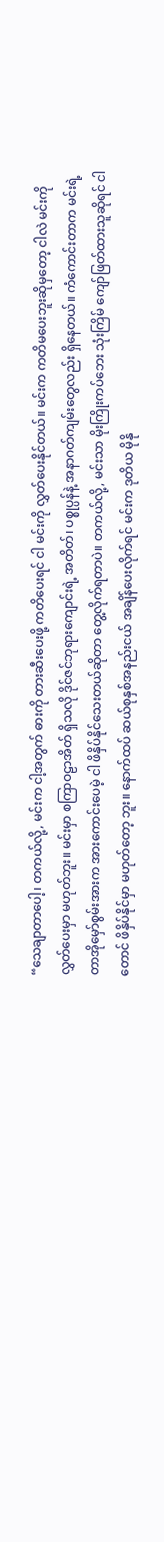“သေချာတာပေါ့၊ တကယ်လို့, မင်းက ငါ့အတွက် ဓားကို တားဆီးပေးဖို့ ကတိပေးရင် ငါ မင်းကို လွှတ်ပေးနိုင်တယ်။ မင်းက ကတိမပေးဘူးဆိုမှတော့ ငါလဲ မင်းကို လွှတ်ပေးမှာ မဟုတ်ဘူး။ မင်းမှာ စကြာဝဠာအိတ် ရှိသလို ဒိုင်ဇင်ဘုရားကျောင်းရဲ့ အတိတ်၊ ပစ္စုပ္ပန်နဲ့ အနာဂတ်ကျမ်းတွေလည်း ရှိနေတယ်။ ကံကောင်းတာက မင်းရဲ့ တာအိုမှော်စွမ်းအားက အားကောင်းပေမဲ့ ငါ ဖိနှိပ်နိုင်သေးတယ်ဆိုတာ တွေ့လိုက်ရတာပဲ။ တကယ်လို့, မင်းသာ မိုးကြိုးကပ်ဘေး သုံးကြိမ် ကျော်ဖြတ်ထားသူဆိုရင် ငါတောင် ဖိနှိပ်နိုင်မှာ မဟုတ်တော့ ဘူး။ နောက်ထပ် ဆယ်စုနှစ်အနည်းငယ် အချိန်ပေးလိုက်ရင် မင်းက ဒုတိယ မိုနို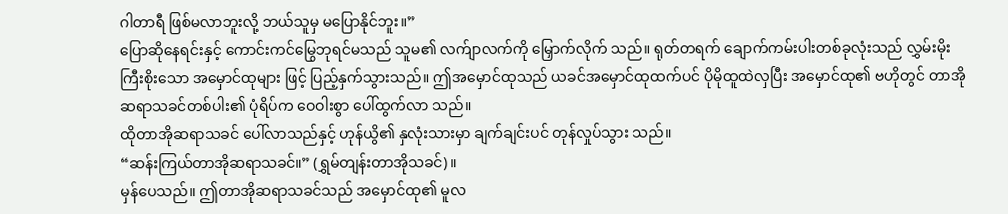ဂါတာရီ ဖြစ်မလာဘူးလို့ ဘယ်သူမှ မပြောနိုင်ဘူး။”
ပြောဆိုနေရင်းနှင့် ကောင်းကင်မြွေဘုရင်မသည် သူမ၏ လက်ျာလက်ကို မြှောက်လိုက် သည်။ ရုတ်တရက် ချောက်ကမ်းပါးတစ်ခုလုံးသည် လွှမ်းမိုးကြီးစိုးသော အမှောင်ထုများ ဖြင့် ပြည့်နှက်သွားသည်။ ဤအမှောင်ထုသည် ယခင်အမှောင်ထုထက်ပင် ပိုမိုထူထဲလှပြီး အမှောင်ထု၏ ဗဟိုတွင် တာအိုဆရာသခင်တစ်ပါး၏ ပုံရိပ်က ဝေဝါးစွာ ပေါ်ထွက်လာ သည်။
ထိုတာအိုဆရာသခင် ပေါ်လာသည်နှင့် ဟုန်ယွိ၏ နှလုံးသားမှာ ချက်ချင်းပင် တုန်လှုပ်သွား သည်။
“ဆန်းကြယ်တာအိုဆရာသခင်။” (ရွှမ်တျန်းတာအိုသခင်)။
မှန်ပေသည်။ ဤတာအိုဆရာသခင်သည် အမှောင်ထု၏ မူလ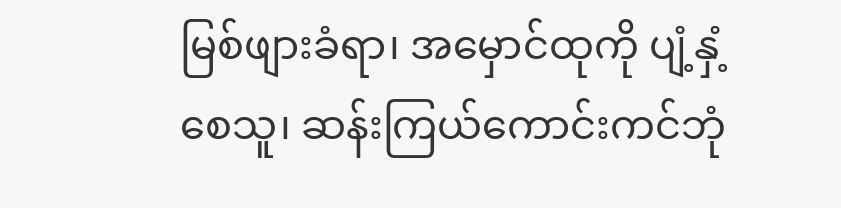မြစ်ဖျားခံရာ၊ အမှောင်ထုကို ပျံ့နှံ့စေသူ၊ ဆန်းကြယ်ကောင်းကင်ဘုံ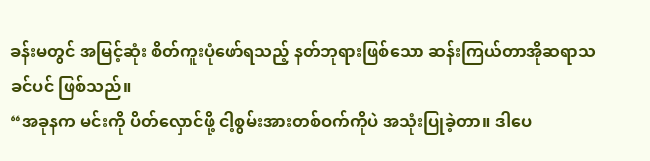ခန်းမတွင် အမြင့်ဆုံး စိတ်ကူးပုံဖော်ရသည့် နတ်ဘုရားဖြစ်သော ဆန်းကြယ်တာအိုဆရာသခင်ပင် ဖြစ်သည်။
“အခုနက မင်းကို ပိတ်လှောင်ဖို့ ငါ့စွမ်းအားတစ်ဝက်ကိုပဲ အသုံးပြုခဲ့တာ။ ဒါပေ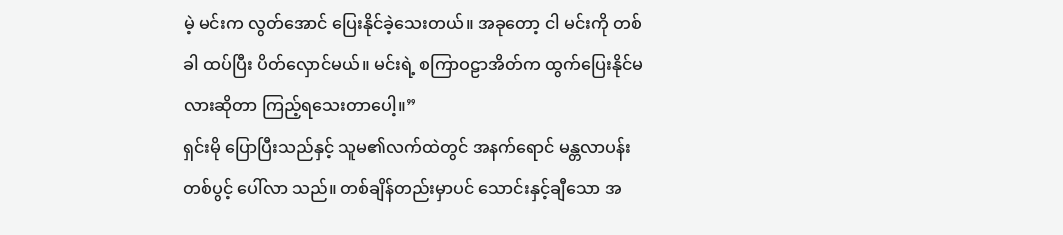မဲ့ မင်းက လွတ်အောင် ပြေးနိုင်ခဲ့သေးတယ်။ အခုတော့ ငါ မင်းကို တစ်ခါ ထပ်ပြီး ပိတ်လှောင်မယ်။ မင်းရဲ့ စကြာဝဠာအိတ်က ထွက်ပြေးနိုင်မလားဆိုတာ ကြည့်ရသေးတာပေါ့။”
ရှင်းမို ပြောပြီးသည်နှင့် သူမ၏လက်ထဲတွင် အနက်ရောင် မန္တလာပန်းတစ်ပွင့် ပေါ်လာ သည်။ တစ်ချိန်တည်းမှာပင် သောင်းနှင့်ချီသော အ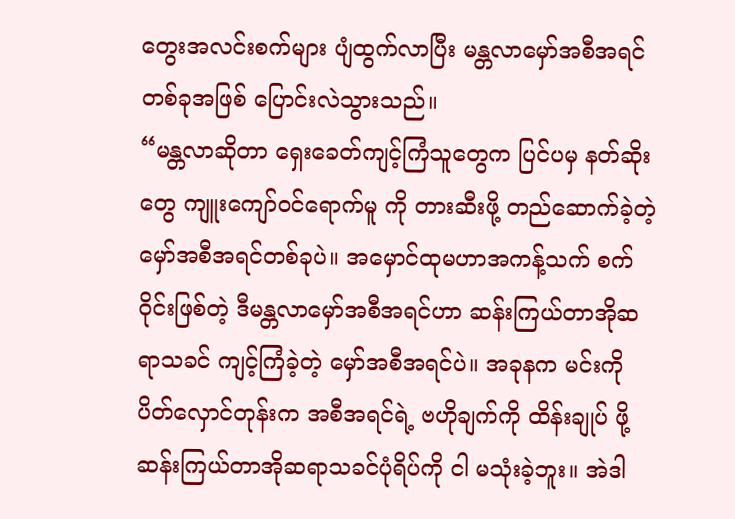တွေးအလင်းစက်များ ပျံထွက်လာပြီး မန္တလာမှော်အစီအရင်တစ်ခုအဖြစ် ပြောင်းလဲသွားသည်။
“မန္တလာဆိုတာ ရှေးခေတ်ကျင့်ကြံသူတွေက ပြင်ပမှ နတ်ဆိုးတွေ ကျူးကျော်ဝင်ရောက်မူ ကို တားဆီးဖို့ တည်ဆောက်ခဲ့တဲ့ မှော်အစီအရင်တစ်ခုပဲ။ အမှောင်ထုမဟာအကန့်သက် စက်ဝိုင်းဖြစ်တဲ့ ဒီမန္တလာမှော်အစီအရင်ဟာ ဆန်းကြယ်တာအိုဆရာသခင် ကျင့်ကြံခဲ့တဲ့ မှော်အစီအရင်ပဲ။ အခုနက မင်းကို ပိတ်လှောင်တုန်းက အစီအရင်ရဲ့ ဗဟိုချက်ကို ထိန်းချုပ် ဖို့ ဆန်းကြယ်တာအိုဆရာသခင်ပုံရိပ်ကို ငါ မသုံးခဲ့ဘူး။ အဲဒါ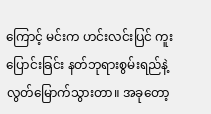ကြောင့် မင်းက ဟင်းလင်းပြင် ကူးပြောင်းခြင်း နတ်ဘုရားစွမ်းရည်နဲ့ လွတ်မြောက်သွားတာ။ အခုတော့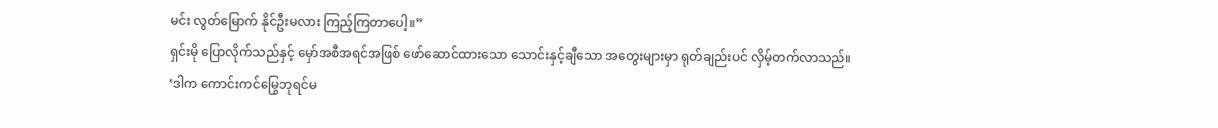မင်း လွတ်မြောက် နိုင်ဦးမလား ကြည့်ကြတာပေါ့။”
ရှင်းမို ပြောလိုက်သည်နှင့် မှော်အစီအရင်အဖြစ် ဖော်ဆောင်ထားသော သောင်းနှင့်ချီသော အတွေးများမှာ ရုတ်ချည်းပင် လှိမ့်တက်လာသည်။
‘ဒါက ကောင်းကင်မြွေဘုရင်မ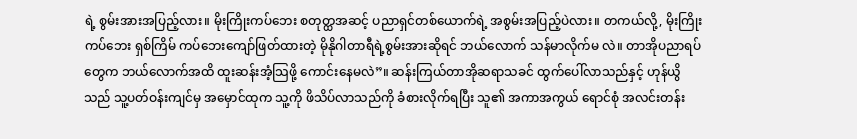ရဲ့ စွမ်းအားအပြည့်လား။ မိုးကြိုးကပ်ဘေး စတုတ္ထအဆင့် ပညာရှင်တစ်ယောက်ရဲ့ အစွမ်းအပြည့်ပဲလား။ တကယ်လို့, မိုးကြိုးကပ်ဘေး ရှစ်ကြိမ် ကပ်ဘေးကျော်ဖြတ်ထားတဲ့ မိုနိုဂါတာရီရဲ့စွမ်းအားဆိုရင် ဘယ်လောက် သန်မာလိုက်မ လဲ။ တာအိုပညာရပ်တွေက ဘယ်လောက်အထိ ထူးဆန်းအံ့သြဖို့ ကောင်းနေမလဲ”။ ဆန်းကြယ်တာအိုဆရာသခင် ထွက်ပေါ်လာသည်နှင့် ဟုန်ယွိသည် သူ့ပတ်ဝန်းကျင်မှ အမှောင်ထုက သူ့ကို ဖိသိပ်လာသည်ကို ခံစားလိုက်ရပြီး သူ၏ အကာအကွယ် ရောင်စုံ အလင်းတန်း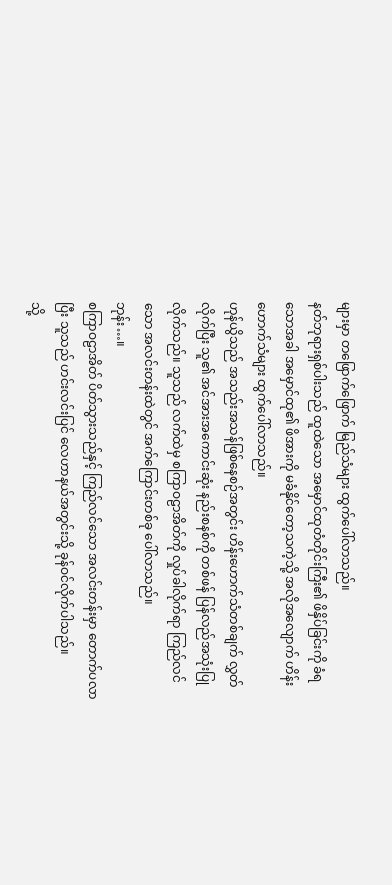များမှာ တဖြောက်ဖြောက် မြည်သံများ ထွက်ပေါ်လာသည်။
နတ်ဘုရားရှစ်ပါးသည် ထူထဲသော အမှောင်ထုတံတိုင်းကြီး၏ ဖိနှိပ်ခြင်းကို ခံရသောအခါ အမှောင်ထု၏ ဖိအားကို မခံနိုင်တော့သကဲ့သို့ အလိုအလျောက် ဟိန်းဟောက်သံများ ထွက်ပေါ်လာသည်။
ဟုန်ယွိသည် အသည်းအသန်ဖြစ်နေစဉ်အတွင်း ဟိန်းဟောက်သံတစ်ချက် လွှတ်လိုက်ပြီး သူ၏ အင်အားအကောင်းဆုံး နည်းစနစ်ကို တစ်ဖန် ပြန်လည်အသုံးပြုလိုက်သည်။ သူသည် လက်ထဲမှ စကြာဝဠာအိတ်ကို လှုပ်ခါလိုက်ရာ ကြည်လင်သော အလင်းတန်းထဲတွင် အက်ကြောင်းတစ်ခု ပေါ်လာသည်။
ဘုန်း…။
စကြာဝဠာအိတ် ပိတ်သွားသည်နှင့် ကြည်လင်သော အလင်းတန်းမှာ တောက်ပလာပြီး သူသည် ဟင်းလင်းပြင် လေဟာနယ်အတွင်းသို့ ခုန်ဝင်လိုက်ပါသည်။
သို့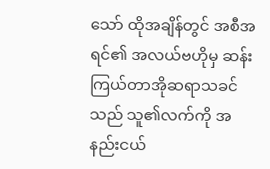သော် ထိုအချိန်တွင် အစီအရင်၏ အလယ်ဗဟိုမှ ဆန်းကြယ်တာအိုဆရာသခင်သည် သူ၏လက်ကို အနည်းငယ်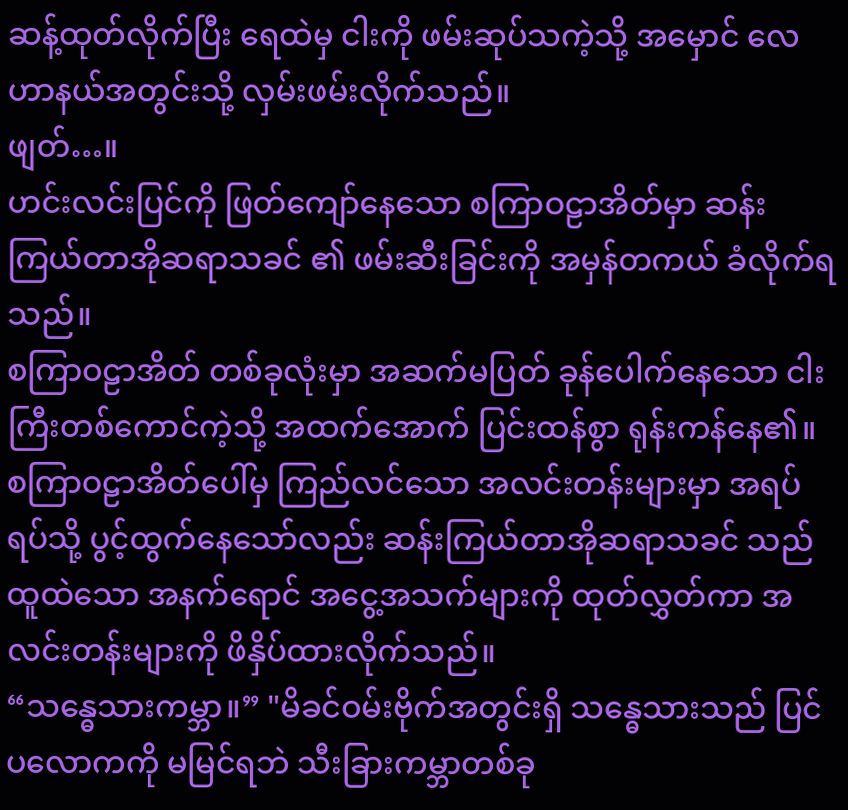ဆန့်ထုတ်လိုက်ပြီး ရေထဲမှ ငါးကို ဖမ်းဆုပ်သကဲ့သို့ အမှောင် လေဟာနယ်အတွင်းသို့ လှမ်းဖမ်းလိုက်သည်။
ဖျတ်…။
ဟင်းလင်းပြင်ကို ဖြတ်ကျော်နေသော စကြာဝဠာအိတ်မှာ ဆန်းကြယ်တာအိုဆရာသခင် ၏ ဖမ်းဆီးခြင်းကို အမှန်တကယ် ခံလိုက်ရသည်။
စကြာဝဠာအိတ် တစ်ခုလုံးမှာ အဆက်မပြတ် ခုန်ပေါက်နေသော ငါးကြီးတစ်ကောင်ကဲ့သို့ အထက်အောက် ပြင်းထန်စွာ ရုန်းကန်နေ၏။ စကြာဝဠာအိတ်ပေါ်မှ ကြည်လင်သော အလင်းတန်းများမှာ အရပ်ရပ်သို့ ပွင့်ထွက်နေသော်လည်း ဆန်းကြယ်တာအိုဆရာသခင် သည် ထူထဲသော အနက်ရောင် အငွေ့အသက်များကို ထုတ်လွှတ်ကာ အလင်းတန်းများကို ဖိနှိပ်ထားလိုက်သည်။
“သန္ဓေသားကမ္ဘာ။” "မိခင်ဝမ်းဗိုက်အတွင်းရှိ သန္ဓေသားသည် ပြင်ပလောကကို မမြင်ရဘဲ သီးခြားကမ္ဘာတစ်ခု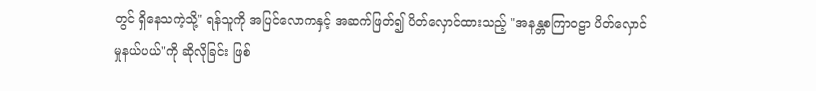တွင် ရှိနေသကဲ့သို့" ရန်သူကို အပြင်လောကနှင့် အဆက်ဖြတ်၍ ပိတ်လှောင်ထားသည့် "အနန္တစကြာဝဠာ ပိတ်လှောင်မှုနယ်ပယ်"ကို ဆိုလိုခြင်း ဖြစ်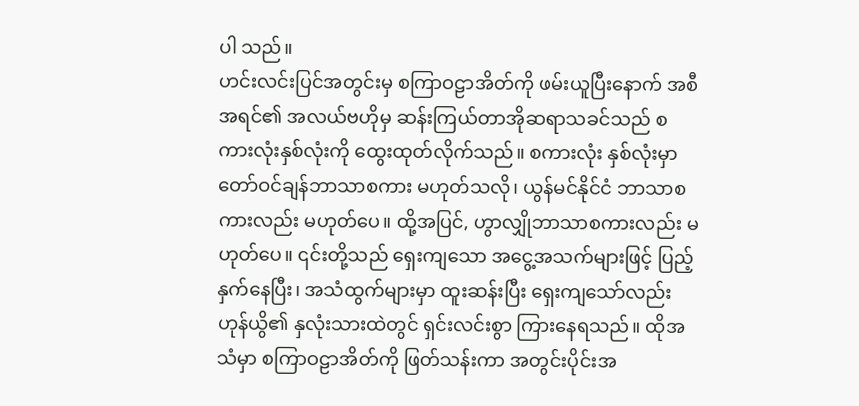ပါ သည်။
ဟင်းလင်းပြင်အတွင်းမှ စကြာဝဠာအိတ်ကို ဖမ်းယူပြီးနောက် အစီအရင်၏ အလယ်ဗဟိုမှ ဆန်းကြယ်တာအိုဆရာသခင်သည် စကားလုံးနှစ်လုံးကို ထွေးထုတ်လိုက်သည်။ စကားလုံး နှစ်လုံးမှာ တော်ဝင်ချန်ဘာသာစကား မဟုတ်သလို၊ ယွန်မင်နိုင်ငံ ဘာသာစကားလည်း မဟုတ်ပေ။ ထို့အပြင်, ဟွာလျှိုဘာသာစကားလည်း မဟုတ်ပေ။ ၎င်းတို့သည် ရှေးကျသော အငွေ့အသက်များဖြင့် ပြည့်နှက်နေပြီး၊ အသံထွက်များမှာ ထူးဆန်းပြီး ရှေးကျသော်လည်း ဟုန်ယွိ၏ နှလုံးသားထဲတွင် ရှင်းလင်းစွာ ကြားနေရသည်။ ထိုအသံမှာ စကြာဝဠာအိတ်ကို ဖြတ်သန်းကာ အတွင်းပိုင်းအ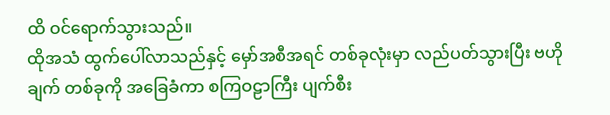ထိ ဝင်ရောက်သွားသည်။
ထိုအသံ ထွက်ပေါ်လာသည်နှင့် မှော်အစီအရင် တစ်ခုလုံးမှာ လည်ပတ်သွားပြီး ဗဟိုချက် တစ်ခုကို အခြေခံကာ စကြဝဠာကြီး ပျက်စီး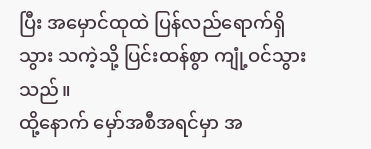ပြီး အမှောင်ထုထဲ ပြန်လည်ရောက်ရှိသွား သကဲ့သို့ ပြင်းထန်စွာ ကျုံ့ဝင်သွားသည်။
ထို့နောက် မှော်အစီအရင်မှာ အ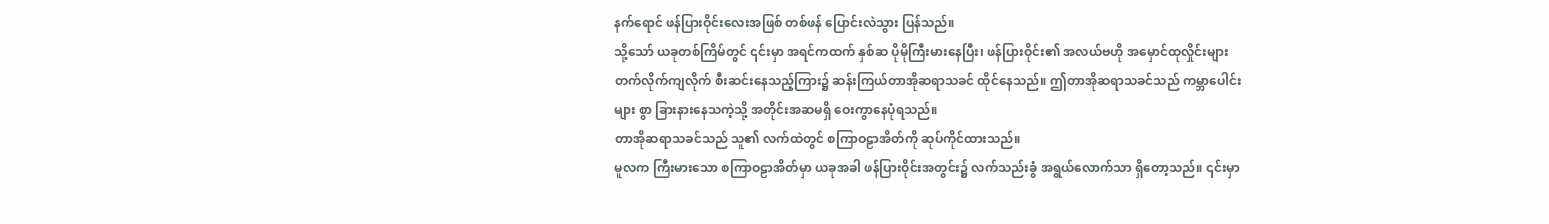နက်ရောင် ဖန်ပြားဝိုင်းလေးအဖြစ် တစ်ဖန် ပြောင်းလဲသွား ပြန်သည်။
သို့သော် ယခုတစ်ကြိမ်တွင် ၎င်းမှာ အရင်ကထက် နှစ်ဆ ပိုမိုကြီးမားနေပြီး၊ ဖန်ပြားဝိုင်း၏ အလယ်ဗဟို အမှောင်ထုလှိုင်းများ တက်လိုက်ကျလိုက် စီးဆင်းနေသည့်ကြား၌ ဆန်းကြယ်တာအိုဆရာသခင် ထိုင်နေသည်။ ဤတာအိုဆရာသခင်သည် ကမ္ဘာပေါင်းများ စွာ ခြားနားနေသကဲ့သို့ အတိုင်းအဆမရှိ ဝေးကွာနေပုံရသည်။
တာအိုဆရာသခင်သည် သူ၏ လက်ထဲတွင် စကြာဝဠာအိတ်ကို ဆုပ်ကိုင်ထားသည်။
မူလက ကြီးမားသော စကြာဝဠာအိတ်မှာ ယခုအခါ ဖန်ပြားဝိုင်းအတွင်း၌ လက်သည်းခွံ အရွယ်လောက်သာ ရှိတော့သည်။ ၎င်းမှာ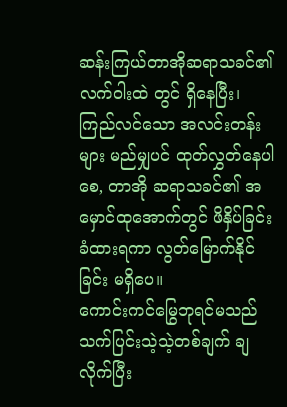ဆန်းကြယ်တာအိုဆရာသခင်၏ လက်ဝါးထဲ တွင် ရှိနေပြီး၊ ကြည်လင်သော အလင်းတန်းများ မည်မျှပင် ထုတ်လွှတ်နေပါစေ, တာအို ဆရာသခင်၏ အမှောင်ထုအောက်တွင် ဖိနှိပ်ခြင်း ခံထားရကာ လွတ်မြောက်နိုင်ခြင်း မရှိပေ။
ကောင်းကင်မြွေဘုရင်မသည် သက်ပြင်းသဲ့သဲ့တစ်ချက် ချလိုက်ပြီး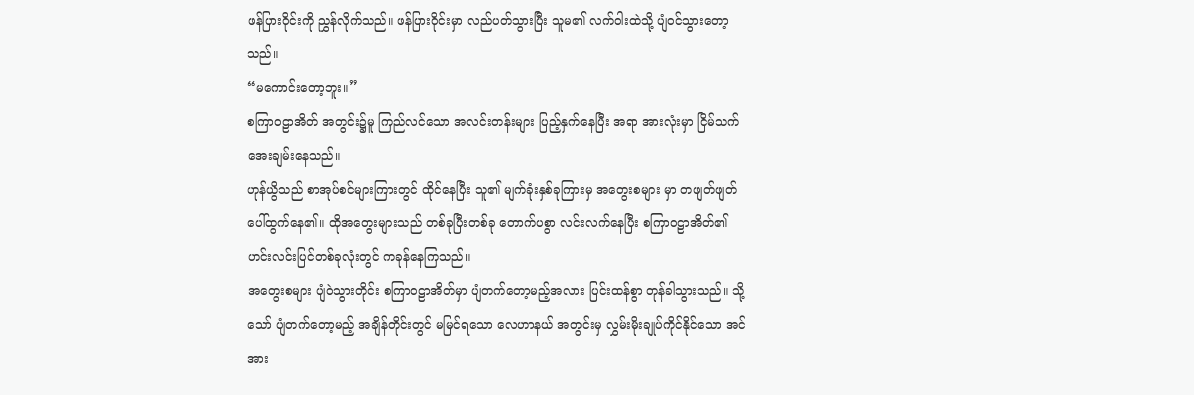ဖန်ပြားဝိုင်းကို ညွှန်လိုက်သည်။ ဖန်ပြားဝိုင်းမှာ လည်ပတ်သွားပြီး သူမ၏ လက်ဝါးထဲသို့ ပျံဝင်သွားတော့ သည်။
“မကောင်းတော့ဘူး။”
စကြာဝဠာအိတ် အတွင်း၌မူ ကြည်လင်သော အလင်းတန်းများ ပြည့်နှက်နေပြီး အရာ အားလုံးမှာ ငြိမ်သက် အေးချမ်းနေသည်။
ဟုန်ယွိသည် စာအုပ်စင်များကြားတွင် ထိုင်နေပြီး သူ၏ မျက်ခုံးနှစ်ခုကြားမှ အတွေးစများ မှာ တဖျတ်ဖျတ် ပေါ်ထွက်နေ၏။ ထိုအတွေးများသည် တစ်ခုပြီးတစ်ခု တောက်ပစွာ လင်းလက်နေပြီး စကြာဝဠာအိတ်၏ ဟင်းလင်းပြင်တစ်ခုလုံးတွင် ကခုန်နေကြသည်။
အတွေးစများ ပျံဝဲသွားတိုင်း စကြာဝဠာအိတ်မှာ ပျံတက်တော့မည့်အလား ပြင်းထန်စွာ တုန်ခါသွားသည်။ သို့သော် ပျံတက်တော့မည့် အချိန်တိုင်းတွင် မမြင်ရသော လေဟာနယ် အတွင်းမှ လွှမ်းမိုးချုပ်ကိုင်နိုင်သော အင်အား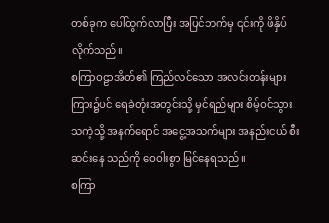တစ်ခုက ပေါ်ထွက်လာပြီး အပြင်ဘက်မှ ၎င်းကို ဖိနှိပ်လိုက်သည်။
စကြာဝဠာအိတ်၏ ကြည်လင်သော အလင်းတန်းများကြား၌ပင် ရေခဲတုံးအတွင်းသို့ မှင်ရည်များ စိမ့်ဝင်သွားသကဲ့သို့ အနက်ရောင် အငွေ့အသက်များ အနည်းငယ် စီးဆင်းနေ သည်ကို ဝေဝါးစွာ မြင်နေရသည်။
စကြာ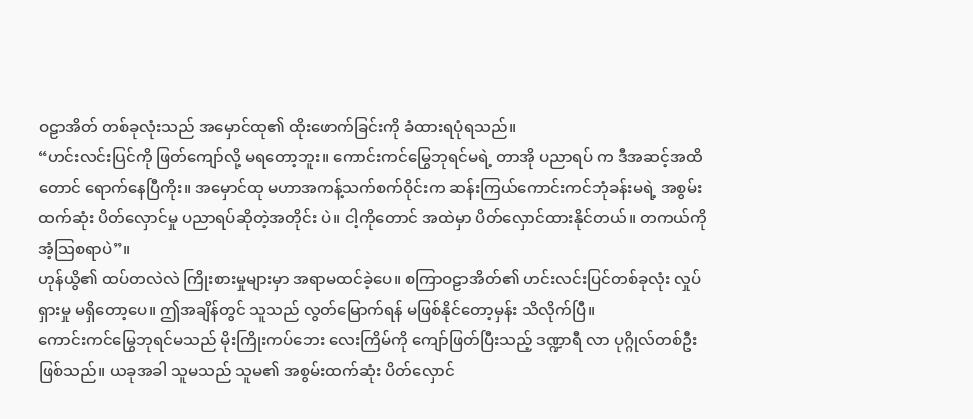ဝဠာအိတ် တစ်ခုလုံးသည် အမှောင်ထု၏ ထိုးဖောက်ခြင်းကို ခံထားရပုံရသည်။
“ဟင်းလင်းပြင်ကို ဖြတ်ကျော်လို့ မရတော့ဘူး။ ကောင်းကင်မြွေဘုရင်မရဲ့ တာအို ပညာရပ် က ဒီအဆင့်အထိတောင် ရောက်နေပြီကိုး။ အမှောင်ထု မဟာအကန့်သက်စက်ဝိုင်းက ဆန်းကြယ်ကောင်းကင်ဘုံခန်းမရဲ့ အစွမ်းထက်ဆုံး ပိတ်လှောင်မှု ပညာရပ်ဆိုတဲ့အတိုင်း ပဲ။ ငါ့ကိုတောင် အထဲမှာ ပိတ်လှောင်ထားနိုင်တယ်။ တကယ်ကို အံ့သြစရာပဲ”။
ဟုန်ယွိ၏ ထပ်တလဲလဲ ကြိုးစားမှုများမှာ အရာမထင်ခဲ့ပေ။ စကြာဝဠာအိတ်၏ ဟင်းလင်းပြင်တစ်ခုလုံး လှုပ်ရှားမှု မရှိတော့ပေ။ ဤအချိန်တွင် သူသည် လွတ်မြောက်ရန် မဖြစ်နိုင်တော့မှန်း သိလိုက်ပြီ။
ကောင်းကင်မြွေဘုရင်မသည် မိုးကြိုးကပ်ဘေး လေးကြိမ်ကို ကျော်ဖြတ်ပြီးသည့် ဒဏ္ဍာရီ လာ ပုဂ္ဂိုလ်တစ်ဦး ဖြစ်သည်။ ယခုအခါ သူမသည် သူမ၏ အစွမ်းထက်ဆုံး ပိတ်လှောင်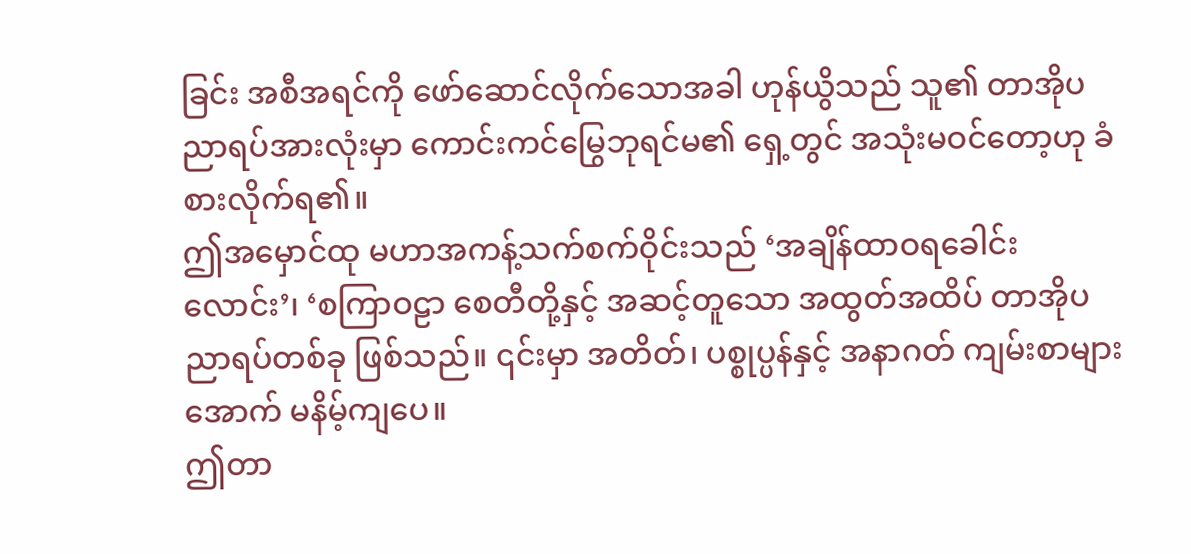ခြင်း အစီအရင်ကို ဖော်ဆောင်လိုက်သောအခါ ဟုန်ယွိသည် သူ၏ တာအိုပညာရပ်အားလုံးမှာ ကောင်းကင်မြွေဘုရင်မ၏ ရှေ့တွင် အသုံးမဝင်တော့ဟု ခံစားလိုက်ရ၏။
ဤအမှောင်ထု မဟာအကန့်သက်စက်ဝိုင်းသည် ‘အချိန်ထာဝရခေါင်းလောင်း’၊ ‘စကြာဝဠာ စေတီတို့နှင့် အဆင့်တူသော အထွတ်အထိပ် တာအိုပညာရပ်တစ်ခု ဖြစ်သည်။ ၎င်းမှာ အတိတ်၊ ပစ္စုပ္ပန်နှင့် အနာဂတ် ကျမ်းစာများအောက် မနိမ့်ကျပေ။
ဤတာ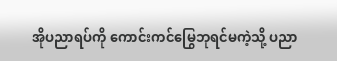အိုပညာရပ်ကို ကောင်းကင်မြွေဘုရင်မကဲ့သို့ ပညာ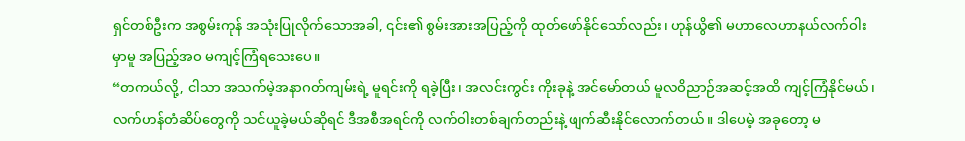ရှင်တစ်ဦးက အစွမ်းကုန် အသုံးပြုလိုက်သောအခါ, ၎င်း၏ စွမ်းအားအပြည့်ကို ထုတ်ဖော်နိုင်သော်လည်း၊ ဟုန်ယွိ၏ မဟာလေဟာနယ်လက်ဝါးမှာမူ အပြည့်အဝ မကျင့်ကြံရသေးပေ။
“တကယ်လို့, ငါသာ အသက်မဲ့အနာဂတ်ကျမ်းရဲ့ မူရင်းကို ရခဲ့ပြီး၊ အလင်းကွင်း ကိုးခုနဲ့ အင်မော်တယ် မူလဝိညာဉ်အဆင့်အထိ ကျင့်ကြံနိုင်မယ်၊ လက်ဟန်တံဆိပ်တွေကို သင်ယူခဲ့မယ်ဆိုရင် ဒီအစီအရင်ကို လက်ဝါးတစ်ချက်တည်းနဲ့ ဖျက်ဆီးနိုင်လောက်တယ်။ ဒါပေမဲ့ အခုတော့ မ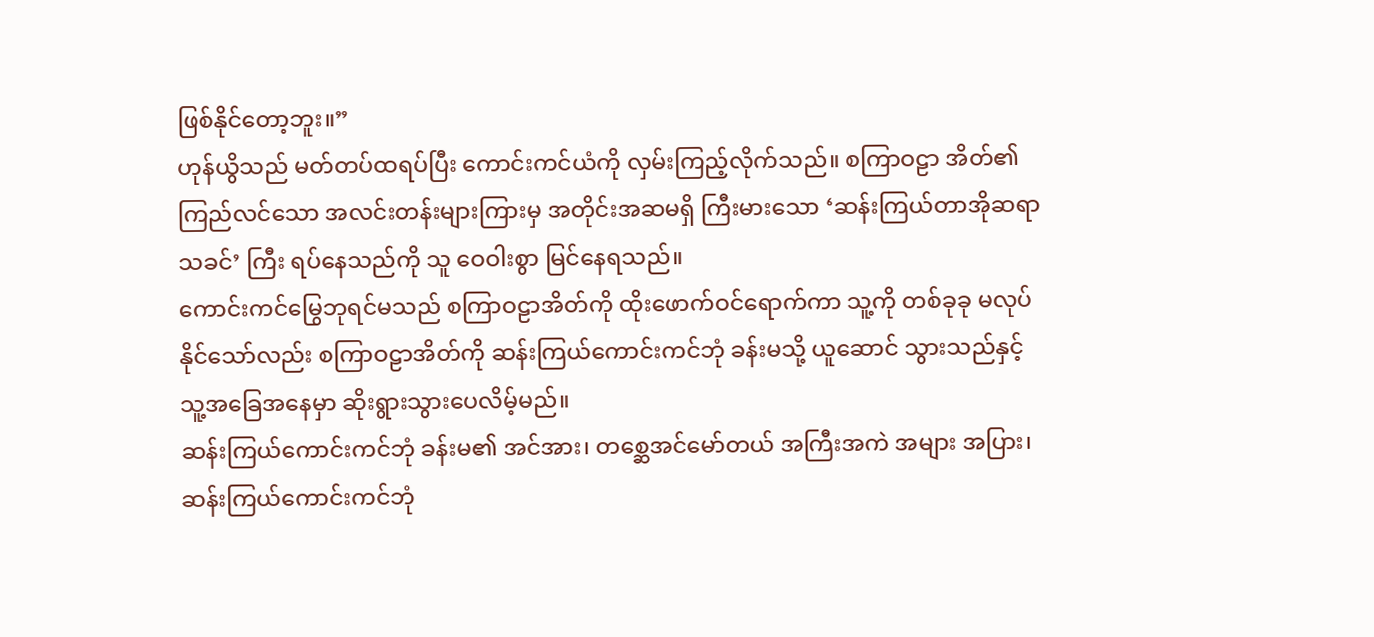ဖြစ်နိုင်တော့ဘူး။”
ဟုန်ယွိသည် မတ်တပ်ထရပ်ပြီး ကောင်းကင်ယံကို လှမ်းကြည့်လိုက်သည်။ စကြာဝဠာ အိတ်၏ ကြည်လင်သော အလင်းတန်းများကြားမှ အတိုင်းအဆမရှိ ကြီးမားသော ‘ဆန်းကြယ်တာအိုဆရာသခင်’ ကြီး ရပ်နေသည်ကို သူ ဝေဝါးစွာ မြင်နေရသည်။
ကောင်းကင်မြွေဘုရင်မသည် စကြာဝဠာအိတ်ကို ထိုးဖောက်ဝင်ရောက်ကာ သူ့ကို တစ်ခုခု မလုပ်နိုင်သော်လည်း စကြာဝဠာအိတ်ကို ဆန်းကြယ်ကောင်းကင်ဘုံ ခန်းမသို့ ယူဆောင် သွားသည်နှင့် သူ့အခြေအနေမှာ ဆိုးရွားသွားပေလိမ့်မည်။
ဆန်းကြယ်ကောင်းကင်ဘုံ ခန်းမ၏ အင်အား၊ တစ္ဆေအင်မော်တယ် အကြီးအကဲ အများ အပြား၊ ဆန်းကြယ်ကောင်းကင်ဘုံ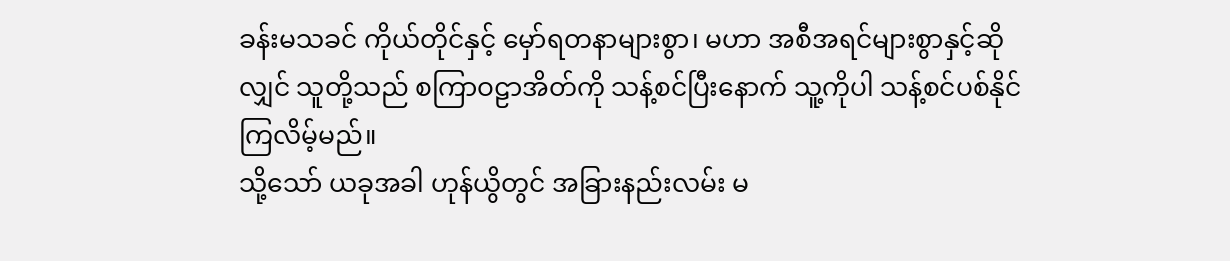ခန်းမသခင် ကိုယ်တိုင်နှင့် မှော်ရတနာများစွာ၊ မဟာ အစီအရင်များစွာနှင့်ဆိုလျှင် သူတို့သည် စကြာဝဠာအိတ်ကို သန့်စင်ပြီးနောက် သူ့ကိုပါ သန့်စင်ပစ်နိုင်ကြလိမ့်မည်။
သို့သော် ယခုအခါ ဟုန်ယွိတွင် အခြားနည်းလမ်း မ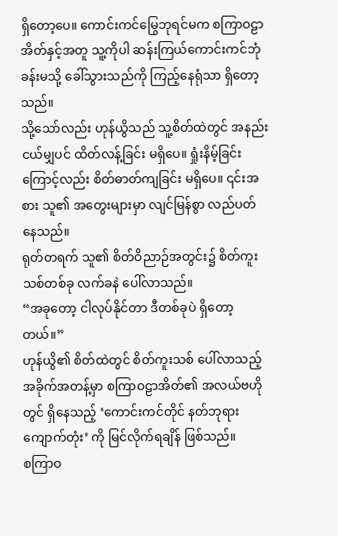ရှိတော့ပေ။ ကောင်းကင်မြွေဘုရင်မက စကြာဝဠာအိတ်နှင့်အတူ သူ့ကိုပါ ဆန်းကြယ်ကောင်းကင်ဘုံ ခန်းမသို့ ခေါ်သွားသည်ကို ကြည့်နေရုံသာ ရှိတော့သည်။
သို့သော်လည်း ဟုန်ယွိသည် သူ့စိတ်ထဲတွင် အနည်းငယ်မျှပင် ထိတ်လန့်ခြင်း မရှိပေ။ ရှုံးနိမ့်ခြင်းကြောင့်လည်း စိတ်ဓာတ်ကျခြင်း မရှိပေ။ ၎င်းအစား သူ၏ အတွေးများမှာ လျင်မြန်စွာ လည်ပတ်နေသည်။
ရုတ်တရက် သူ၏ စိတ်ဝိညာဉ်အတွင်း၌ စိတ်ကူးသစ်တစ်ခု လက်ခနဲ ပေါ်လာသည်။
“အခုတော့ ငါလုပ်နိုင်တာ ဒီတစ်ခုပဲ ရှိတော့တယ်။”
ဟုန်ယွိ၏ စိတ်ထဲတွင် စိတ်ကူးသစ် ပေါ်လာသည့် အခိုက်အတန့်မှာ စကြာဝဠာအိတ်၏ အလယ်ဗဟိုတွင် ရှိနေသည့် ‘ကောင်းကင်တိုင် နတ်ဘုရားကျောက်တုံး’ ကို မြင်လိုက်ရချိန် ဖြစ်သည်။
စကြာဝ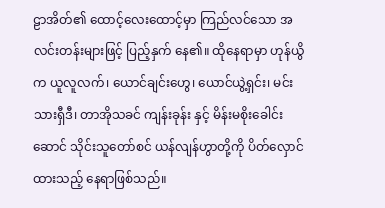ဠာအိတ်၏ ထောင့်လေးထောင့်မှာ ကြည်လင်သော အလင်းတန်းများဖြင့် ပြည့်နှက် နေ၏။ ထိုနေရာမှာ ဟုန်ယွိက ယူလူလက်၊ ယောင်ချင်းဟွေ၊ ယောင်ယွဲ့ရှင်း၊ မင်းသားရှီဒီ၊ တာအိုသခင် ကျန်းခုန်း နှင့် မိန်းမစိုးခေါင်းဆောင် သိုင်းသူတော်စင် ယန်လျန်ဟွာတို့ကို ပိတ်လှောင်ထားသည့် နေရာဖြစ်သည်။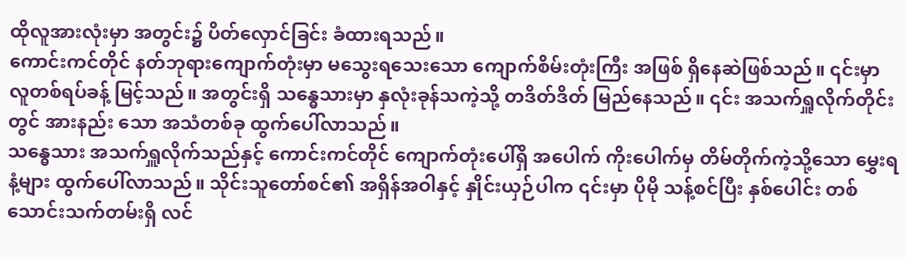ထိုလူအားလုံးမှာ အတွင်း၌ ပိတ်လှောင်ခြင်း ခံထားရသည်။
ကောင်းကင်တိုင် နတ်ဘုရားကျောက်တုံးမှာ မသွေးရသေးသော ကျောက်စိမ်းတုံးကြီး အဖြစ် ရှိနေဆဲဖြစ်သည်။ ၎င်းမှာ လူတစ်ရပ်ခန့် မြင့်သည်။ အတွင်းရှိ သန္ဓေသားမှာ နှလုံးခုန်သကဲ့သို့ တဒိတ်ဒိတ် မြည်နေသည်။ ၎င်း အသက်ရှူလိုက်တိုင်းတွင် အားနည်း သော အသံတစ်ခု ထွက်ပေါ်လာသည်။
သန္ဓေသား အသက်ရှူလိုက်သည်နှင့် ကောင်းကင်တိုင် ကျောက်တုံးပေါ်ရှိ အပေါက် ကိုးပေါက်မှ တိမ်တိုက်ကဲ့သို့သော မွှေးရနံ့များ ထွက်ပေါ်လာသည်။ သိုင်းသူတော်စင်၏ အရှိန်အဝါနှင့် နှိုင်းယှဉ်ပါက ၎င်းမှာ ပိုမို သန့်စင်ပြီး နှစ်ပေါင်း တစ်သောင်းသက်တမ်းရှိ လင်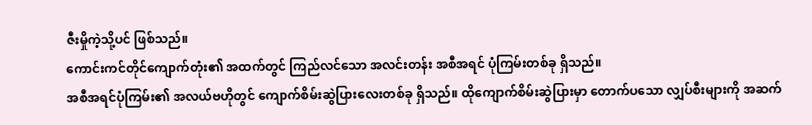ဇီးမှိုကဲ့သို့ပင် ဖြစ်သည်။
ကောင်းကင်တိုင်ကျောက်တုံး၏ အထက်တွင် ကြည်လင်သော အလင်းတန်း အစီအရင် ပုံကြမ်းတစ်ခု ရှိသည်။
အစီအရင်ပုံကြမ်း၏ အလယ်ဗဟိုတွင် ကျောက်စိမ်းဆွဲပြားလေးတစ်ခု ရှိသည်။ ထိုကျောက်စိမ်းဆွဲပြားမှာ တောက်ပသော လျှပ်စီးများကို အဆက်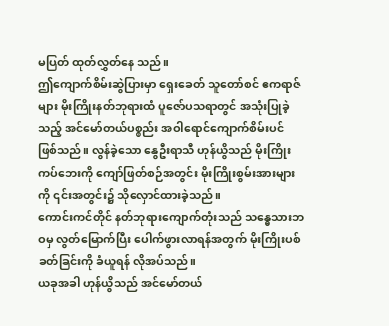မပြတ် ထုတ်လွှတ်နေ သည်။
ဤကျောက်စိမ်းဆွဲပြားမှာ ရှေးခေတ် သူတော်စင် ဧကရာဇ်များ မိုးကြိုးနတ်ဘုရားထံ ပူဇော်ပသရာတွင် အသုံးပြုခဲ့သည့် အင်မော်တယ်ပစ္စည်း အဝါရောင်ကျောက်စိမ်းပင် ဖြစ်သည်။ လွန်ခဲ့သော နွေဦးရာသီ ဟုန်ယွိသည် မိုးကြိုးကပ်ဘေးကို ကျော်ဖြတ်စဉ်အတွင်း မိုးကြိုးစွမ်းအားများကို ၎င်းအတွင်း၌ သိုလှောင်ထားခဲ့သည်။
ကောင်းကင်တိုင် နတ်ဘုရားကျောက်တုံးသည် သန္ဓေသားဘဝမှ လွတ်မြောက်ပြီး ပေါက်ဖွားလာရန်အတွက် မိုးကြိုးပစ်ခတ်ခြင်းကို ခံယူရန် လိုအပ်သည်။
ယခုအခါ ဟုန်ယွိသည် အင်မော်တယ်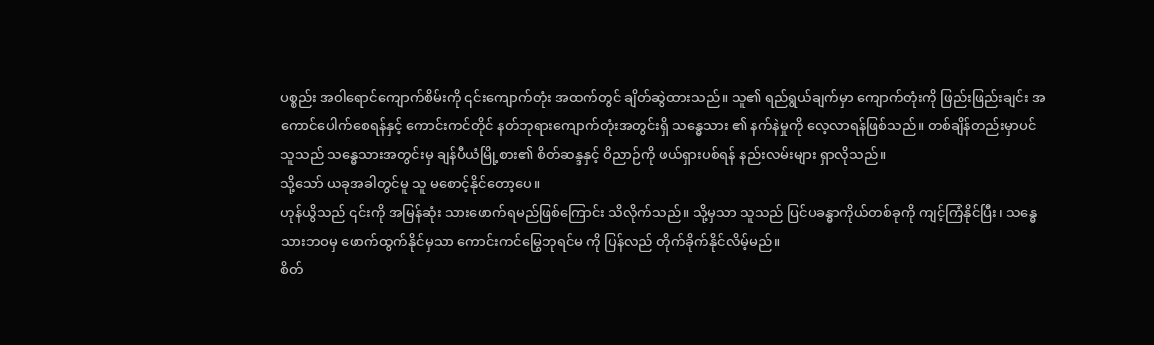ပစ္စည်း အဝါရောင်ကျောက်စိမ်းကို ၎င်းကျောက်တုံး အထက်တွင် ချိတ်ဆွဲထားသည်။ သူ၏ ရည်ရွယ်ချက်မှာ ကျောက်တုံးကို ဖြည်းဖြည်းချင်း အကောင်ပေါက်စေရန်နှင့် ကောင်းကင်တိုင် နတ်ဘုရားကျောက်တုံးအတွင်းရှိ သန္ဓေသား ၏ နက်နဲမှုကို လေ့လာရန်ဖြစ်သည်။ တစ်ချိန်တည်းမှာပင် သူသည် သန္ဓေသားအတွင်းမှ ချန်ပီယံမြို့စား၏ စိတ်ဆန္ဒနှင့် ဝိညာဉ်ကို ဖယ်ရှားပစ်ရန် နည်းလမ်းများ ရှာလိုသည်။
သို့သော် ယခုအခါတွင်မူ သူ မစောင့်နိုင်တော့ပေ။
ဟုန်ယွိသည် ၎င်းကို အမြန်ဆုံး သားဖောက်ရမည်ဖြစ်ကြောင်း သိလိုက်သည်။ သို့မှသာ သူသည် ပြင်ပခန္ဓာကိုယ်တစ်ခုကို ကျင့်ကြံနိုင်ပြီး၊ သန္ဓေသားဘဝမှ ဖောက်ထွက်နိုင်မှသာ ကောင်းကင်မြွေဘုရင်မ ကို ပြန်လည် တိုက်ခိုက်နိုင်လိမ့်မည်။
စိတ်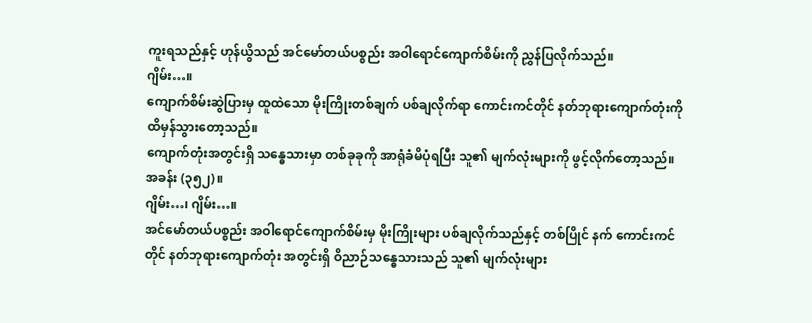ကူးရသည်နှင့် ဟုန်ယွိသည် အင်မော်တယ်ပစ္စည်း အဝါရောင်ကျောက်စိမ်းကို ညွှန်ပြလိုက်သည်။
ဂျိမ်း…။
ကျောက်စိမ်းဆွဲပြားမှ ထူထဲသော မိုးကြိုးတစ်ချက် ပစ်ချလိုက်ရာ ကောင်းကင်တိုင် နတ်ဘုရားကျောက်တုံးကို ထိမှန်သွားတော့သည်။
ကျောက်တုံးအတွင်းရှိ သန္ဓေသားမှာ တစ်ခုခုကို အာရုံခံမိပုံရပြီး သူ၏ မျက်လုံးများကို ဖွင့်လိုက်တော့သည်။
အခန်း (၃၅၂)။
ဂျိမ်း…၊ ဂျိမ်း…။
အင်မော်တယ်ပစ္စည်း အဝါရောင်ကျောက်စိမ်းမှ မိုးကြိုးများ ပစ်ချလိုက်သည်နှင့် တစ်ပြိုင် နက် ကောင်းကင်တိုင် နတ်ဘုရားကျောက်တုံး အတွင်းရှိ ဝိညာဉ်သန္ဓေသားသည် သူ၏ မျက်လုံးများ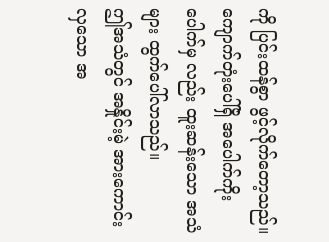ကို ပြင်းထန်စွာ ဖွင့်လိုက်တော့သည်။ ကျောက်တုံးပေါ်ရှိ အပေါက်ကိုးပေါက်မှ လည်း ထူးဆန်းသော အသံများ ထွက်ပေါ်လာသည်။
ဤအသံတွင် အနှိုင်းမဲ့ အားကောင်းလှသော အ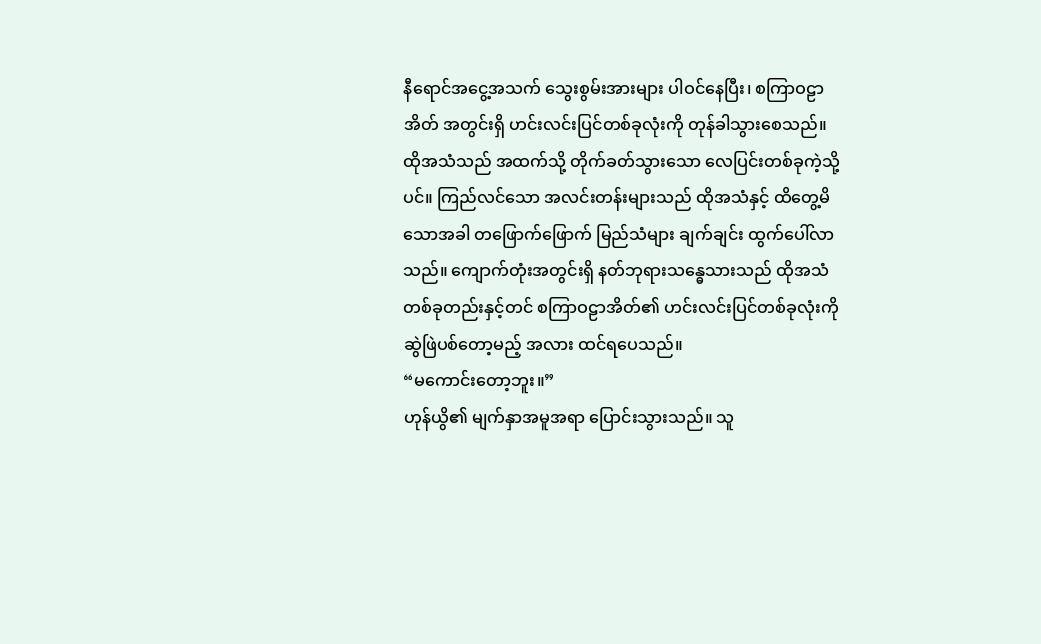နီရောင်အငွေ့အသက် သွေးစွမ်းအားများ ပါဝင်နေပြီး၊ စကြာဝဠာအိတ် အတွင်းရှိ ဟင်းလင်းပြင်တစ်ခုလုံးကို တုန်ခါသွားစေသည်။
ထိုအသံသည် အထက်သို့ တိုက်ခတ်သွားသော လေပြင်းတစ်ခုကဲ့သို့ပင်။ ကြည်လင်သော အလင်းတန်းများသည် ထိုအသံနှင့် ထိတွေ့မိသောအခါ တဖြောက်ဖြောက် မြည်သံများ ချက်ချင်း ထွက်ပေါ်လာသည်။ ကျောက်တုံးအတွင်းရှိ နတ်ဘုရားသန္ဓေသားသည် ထိုအသံ တစ်ခုတည်းနှင့်တင် စကြာဝဠာအိတ်၏ ဟင်းလင်းပြင်တစ်ခုလုံးကို ဆွဲဖြဲပစ်တော့မည့် အလား ထင်ရပေသည်။
“မကောင်းတော့ဘူး။”
ဟုန်ယွိ၏ မျက်နှာအမူအရာ ပြောင်းသွားသည်။ သူ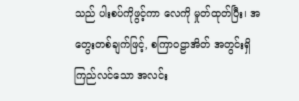သည် ပါးစပ်ကိုဖွင့်ကာ လေကို မှုတ်ထုတ်ပြီး၊ အတွေးတစ်ချက်ဖြင့်, စကြာဝဠာအိတ် အတွင်းရှိ ကြည်လင်သော အလင်း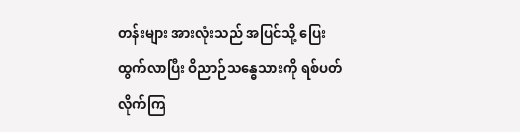တန်းများ အားလုံးသည် အပြင်သို့ ပြေးထွက်လာပြီး ဝိညာဉ်သန္ဓေသားကို ရစ်ပတ် လိုက်ကြ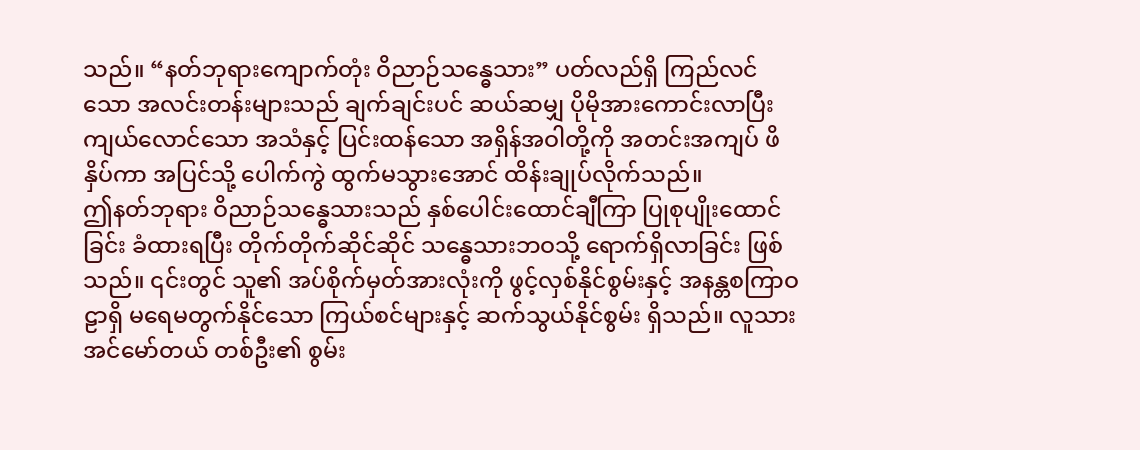သည်။ “နတ်ဘုရားကျောက်တုံး ဝိညာဉ်သန္ဓေသား” ပတ်လည်ရှိ ကြည်လင်သော အလင်းတန်းများသည် ချက်ချင်းပင် ဆယ်ဆမျှ ပိုမိုအားကောင်းလာပြီး ကျယ်လောင်သော အသံနှင့် ပြင်းထန်သော အရှိန်အဝါတို့ကို အတင်းအကျပ် ဖိနှိပ်ကာ အပြင်သို့ ပေါက်ကွဲ ထွက်မသွားအောင် ထိန်းချုပ်လိုက်သည်။
ဤနတ်ဘုရား ဝိညာဉ်သန္ဓေသားသည် နှစ်ပေါင်းထောင်ချီကြာ ပြုစုပျိုးထောင်ခြင်း ခံထားရပြီး တိုက်တိုက်ဆိုင်ဆိုင် သန္ဓေသားဘဝသို့ ရောက်ရှိလာခြင်း ဖြစ်သည်။ ၎င်းတွင် သူ၏ အပ်စိုက်မှတ်အားလုံးကို ဖွင့်လှစ်နိုင်စွမ်းနှင့် အနန္တစကြာဝဠာရှိ မရေမတွက်နိုင်သော ကြယ်စင်များနှင့် ဆက်သွယ်နိုင်စွမ်း ရှိသည်။ လူသားအင်မော်တယ် တစ်ဦး၏ စွမ်း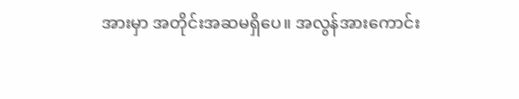အားမှာ အတိုင်းအဆမရှိပေ။ အလွန်အားကောင်း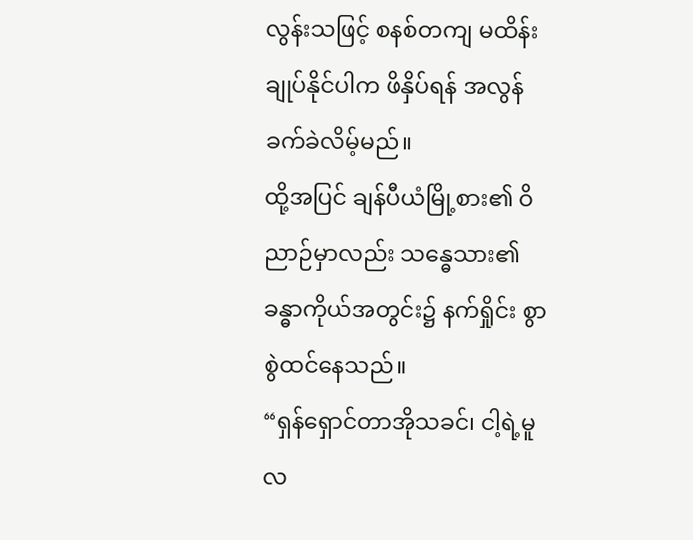လွန်းသဖြင့် စနစ်တကျ မထိန်းချုပ်နိုင်ပါက ဖိနှိပ်ရန် အလွန်ခက်ခဲလိမ့်မည်။
ထို့အပြင် ချန်ပီယံမြို့စား၏ ဝိညာဉ်မှာလည်း သန္ဓေသား၏ ခန္ဓာကိုယ်အတွင်း၌ နက်ရှိုင်း စွာ စွဲထင်နေသည်။
“ရှန်ရှောင်တာအိုသခင်၊ ငါ့ရဲ့မူလ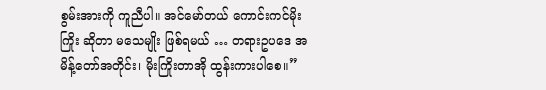စွမ်းအားကို ကူညီပါ။ အင်မော်တယ် ကောင်းကင်မိုးကြိုး ဆိုတာ မသေမျိုး ဖြစ်ရမယ် … တရားဥပဒေ အမိန့်တော်အတိုင်း၊ မိုးကြိုးတာအို ထွန်းကားပါစေ။”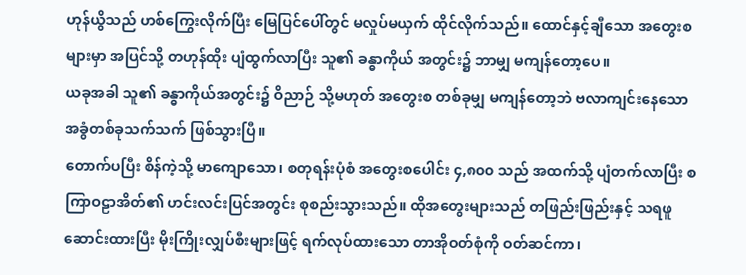ဟုန်ယွိသည် ဟစ်ကြွေးလိုက်ပြီး မြေပြင်ပေါ်တွင် မလှုပ်မယှက် ထိုင်လိုက်သည်။ ထောင်နှင့်ချီသော အတွေးစများမှာ အပြင်သို့ တဟုန်ထိုး ပျံထွက်လာပြီး သူ၏ ခန္ဓာကိုယ် အတွင်း၌ ဘာမျှ မကျန်တော့ပေ။
ယခုအခါ သူ၏ ခန္ဓာကိုယ်အတွင်း၌ ဝိညာဉ် သို့မဟုတ် အတွေးစ တစ်ခုမျှ မကျန်တော့ဘဲ ဗလာကျင်းနေသော အခွံတစ်ခုသက်သက် ဖြစ်သွားပြီ။
တောက်ပပြီး စိန်ကဲ့သို့ မာကျောသော၊ စတုရန်းပုံစံ အတွေးစပေါင်း ၄,၈၀၀ သည် အထက်သို့ ပျံတက်လာပြီး စကြာဝဠာအိတ်၏ ဟင်းလင်းပြင်အတွင်း စုစည်းသွားသည်။ ထိုအတွေးများသည် တဖြည်းဖြည်းနှင့် သရဖူဆောင်းထားပြီး မိုးကြိုးလျှပ်စီးများဖြင့် ရက်လုပ်ထားသော တာအိုဝတ်စုံကို ဝတ်ဆင်ကာ၊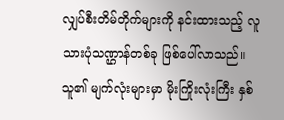လျှပ်စီးတိမ်တိုက်များကို နင်းထားသည့် လူသားပုံသဏ္ဌာန်တစ်ခု ဖြစ်ပေါ်လာသည်။ သူ၏ မျက်လုံးများမှာ မိုးကြိုးလုံးကြီး နှစ်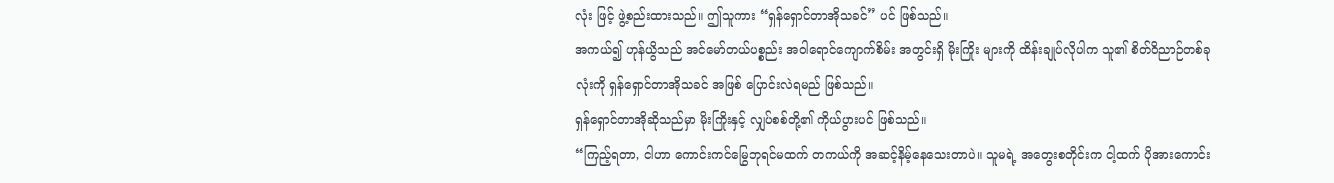လုံး ဖြင့် ဖွဲ့စည်းထားသည်။ ဤသူကား “ရှန်ရှောင်တာအိုသခင်” ပင် ဖြစ်သည်။
အကယ်၍ ဟုန်ယွိသည် အင်မော်တယ်ပစ္စည်း အဝါရောင်ကျောက်စိမ်း အတွင်းရှိ မိုးကြိုး များကို ထိန်းချုပ်လိုပါက သူ၏ စိတ်ဝိညာဉ်တစ်ခုလုံးကို ရှန်ရှောင်တာအိုသခင် အဖြစ် ပြောင်းလဲရမည် ဖြစ်သည်။
ရှန်ရှောင်တာအိုဆိုသည်မှာ မိုးကြိုးနှင့် လျှပ်စစ်တို့၏ ကိုယ်ပွားပင် ဖြစ်သည်။
“ကြည့်ရတာ, ငါဟာ ကောင်းကင်မြွေဘုရင်မထက် တကယ်ကို အဆင့်နိမ့်နေသေးတာပဲ။ သူမရဲ့ အတွေးစတိုင်းက ငါ့ထက် ပိုအားကောင်း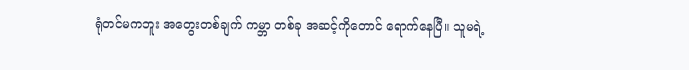ရုံတင်မကဘူး အတွေးတစ်ချက် ကမ္ဘာ တစ်ခု အဆင့်ကိုတောင် ရောက်နေပြီ။ သူမရဲ့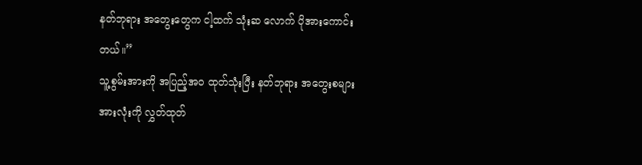နတ်ဘုရား အတွေးတွေက ငါ့ထက် သုံးဆ လောက် ပိုအားကောင်းတယ်။”
သူ့စွမ်းအားကို အပြည့်အဝ ထုတ်သုံးပြီး နတ်ဘုရား အတွေးစများ အားလုံးကို လွှတ်ထုတ်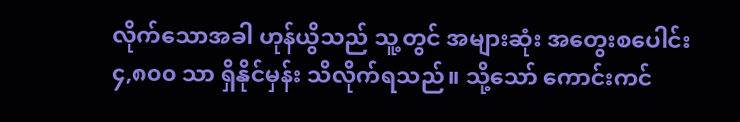လိုက်သောအခါ ဟုန်ယွိသည် သူ့တွင် အများဆုံး အတွေးစပေါင်း ၄,၈၀၀ သာ ရှိနိုင်မှန်း သိလိုက်ရသည်။ သို့သော် ကောင်းကင်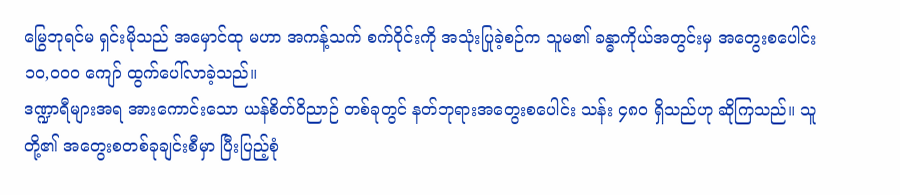မြွေဘုရင်မ ရှင်းမိုသည် အမှောင်ထု မဟာ အကန့်သက် စက်ဝိုင်းကို အသုံးပြုခဲ့စဉ်က သူမ၏ ခန္ဓာကိုယ်အတွင်းမှ အတွေးစပေါင်း ၁၀,၀၀၀ ကျော် ထွက်ပေါ်လာခဲ့သည်။
ဒဏ္ဍာရီများအရ အားကောင်းသော ယန်စိတ်ဝိညာဉ် တစ်ခုတွင် နတ်ဘုရားအတွေးစပေါင်း သန်း ၄၈၀ ရှိသည်ဟု ဆိုကြသည်။ သူတို့၏ အတွေးစတစ်ခုချင်းစီမှာ ပြီးပြည့်စုံ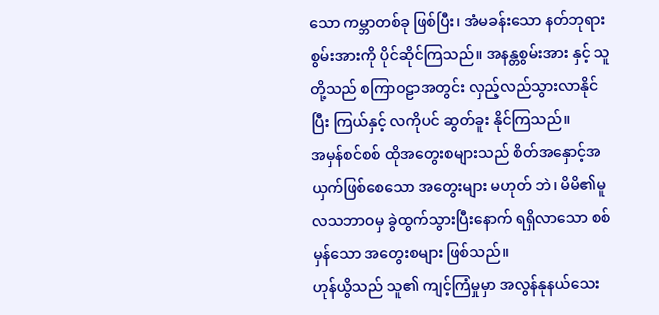သော ကမ္ဘာတစ်ခု ဖြစ်ပြီး၊ အံမခန်းသော နတ်ဘုရားစွမ်းအားကို ပိုင်ဆိုင်ကြသည်။ အနန္တစွမ်းအား နှင့် သူတို့သည် စကြာဝဠာအတွင်း လှည့်လည်သွားလာနိုင်ပြီး ကြယ်နှင့် လကိုပင် ဆွတ်ခူး နိုင်ကြသည်။
အမှန်စင်စစ် ထိုအတွေးစများသည် စိတ်အနှောင့်အယှက်ဖြစ်စေသော အတွေးများ မဟုတ် ဘဲ၊ မိမိ၏မူလသဘာဝမှ ခွဲထွက်သွားပြီးနောက် ရရှိလာသော စစ်မှန်သော အတွေးစများ ဖြစ်သည်။
ဟုန်ယွိသည် သူ၏ ကျင့်ကြံမှုမှာ အလွန်နုနယ်သေး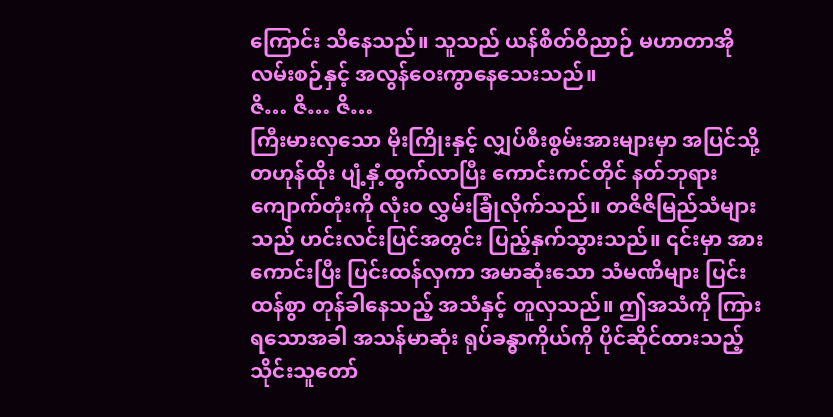ကြောင်း သိနေသည်။ သူသည် ယန်စိတ်ဝိညာဉ် မဟာတာအိုလမ်းစဉ်နှင့် အလွန်ဝေးကွာနေသေးသည်။
ဇိ… ဇိ… ဇိ…
ကြီးမားလှသော မိုးကြိုးနှင့် လျှပ်စီးစွမ်းအားများမှာ အပြင်သို့ တဟုန်ထိုး ပျံ့နှံ့ထွက်လာပြီး ကောင်းကင်တိုင် နတ်ဘုရားကျောက်တုံးကို လုံးဝ လွှမ်းခြုံလိုက်သည်။ တဇိဇိမြည်သံများ သည် ဟင်းလင်းပြင်အတွင်း ပြည့်နှက်သွားသည်။ ၎င်းမှာ အားကောင်းပြီး ပြင်းထန်လှကာ အမာဆုံးသော သံမဏိများ ပြင်းထန်စွာ တုန်ခါနေသည့် အသံနှင့် တူလှသည်။ ဤအသံကို ကြားရသောအခါ အသန်မာဆုံး ရုပ်ခန္ဓာကိုယ်ကို ပိုင်ဆိုင်ထားသည့် သိုင်းသူတော်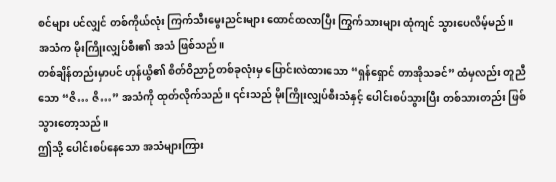စင်များ ပင်လျှင် တစ်ကိုယ်လုံး ကြက်သီးမွေးညင်းများ ထောင်ထလာပြီး ကြွက်သားများ ထုံကျင် သွားပေလိမ့်မည်။
အသံက မိုးကြိုးလျှပ်စီး၏ အသံ ဖြစ်သည်။
တစ်ချိန်တည်းမှာပင် ဟုန်ယွိ၏ စိတ်ဝိညာဉ်တစ်ခုလုံးမှ ပြောင်းလဲထားသော “ရှန်ရှောင် တာအိုသခင်” ထံမှလည်း တူညီသော “ဇိ… ဇိ…” အသံကို ထုတ်လိုက်သည်။ ၎င်းသည် မိုးကြိုးလျှပ်စီးသံနှင့် ပေါင်းစပ်သွားပြီး တစ်သားတည်း ဖြစ်သွားတော့သည်။
ဤသို့ ပေါင်းစပ်နေသော အသံများကြား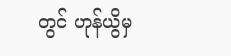တွင် ဟုန်ယွိမှ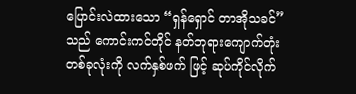ပြောင်းလဲထားသော “ရှန်ရှောင် တာအိုသခင်”သည် ကောင်းကင်တိုင် နတ်ဘုရားကျောက်တုံး တစ်ခုလုံးကို လက်နှစ်ဖက် ဖြင့် ဆုပ်ကိုင်လိုက်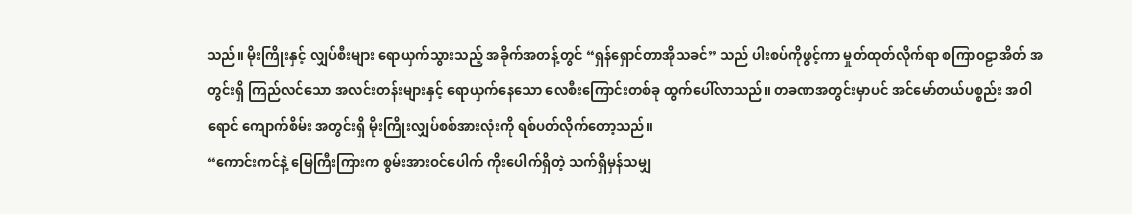သည်။ မိုးကြိုးနှင့် လျှပ်စီးများ ရောယှက်သွားသည့် အခိုက်အတန့်တွင် “ရှန်ရှောင်တာအိုသခင်” သည် ပါးစပ်ကိုဖွင့်ကာ မှုတ်ထုတ်လိုက်ရာ စကြာဝဠာအိတ် အတွင်းရှိ ကြည်လင်သော အလင်းတန်းများနှင့် ရောယှက်နေသော လေစီးကြောင်းတစ်ခု ထွက်ပေါ်လာသည်။ တခဏအတွင်းမှာပင် အင်မော်တယ်ပစ္စည်း အဝါရောင် ကျောက်စိမ်း အတွင်းရှိ မိုးကြိုးလျှပ်စစ်အားလုံးကို ရစ်ပတ်လိုက်တော့သည်။
“ကောင်းကင်နဲ့ မြေကြီးကြားက စွမ်းအားဝင်ပေါက် ကိုးပေါက်ရှိတဲ့ သက်ရှိမှန်သမျှ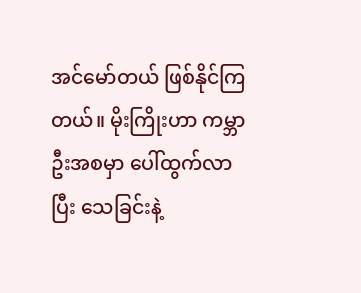အင်မော်တယ် ဖြစ်နိုင်ကြတယ်။ မိုးကြိုးဟာ ကမ္ဘာဦးအစမှာ ပေါ်ထွက်လာပြီး သေခြင်းနဲ့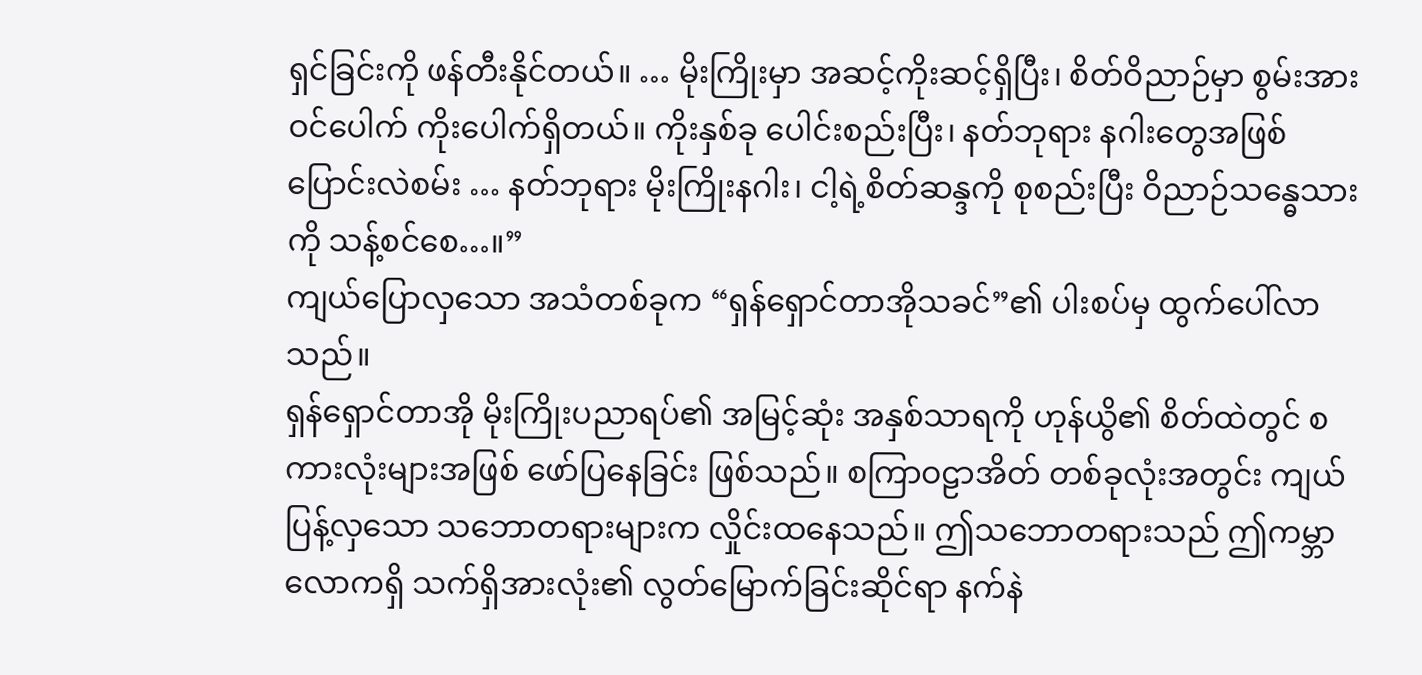ရှင်ခြင်းကို ဖန်တီးနိုင်တယ်။ … မိုးကြိုးမှာ အဆင့်ကိုးဆင့်ရှိပြီး၊ စိတ်ဝိညာဉ်မှာ စွမ်းအား ဝင်ပေါက် ကိုးပေါက်ရှိတယ်။ ကိုးနှစ်ခု ပေါင်းစည်းပြီး၊ နတ်ဘုရား နဂါးတွေအဖြစ် ပြောင်းလဲစမ်း … နတ်ဘုရား မိုးကြိုးနဂါး၊ ငါ့ရဲ့စိတ်ဆန္ဒကို စုစည်းပြီး ဝိညာဉ်သန္ဓေသားကို သန့်စင်စေ…။”
ကျယ်ပြောလှသော အသံတစ်ခုက “ရှန်ရှောင်တာအိုသခင်”၏ ပါးစပ်မှ ထွက်ပေါ်လာ သည်။
ရှန်ရှောင်တာအို မိုးကြိုးပညာရပ်၏ အမြင့်ဆုံး အနှစ်သာရကို ဟုန်ယွိ၏ စိတ်ထဲတွင် စကားလုံးများအဖြစ် ဖော်ပြနေခြင်း ဖြစ်သည်။ စကြာဝဠာအိတ် တစ်ခုလုံးအတွင်း ကျယ်ပြန့်လှသော သဘောတရားများက လှိုင်းထနေသည်။ ဤသဘောတရားသည် ဤကမ္ဘာလောကရှိ သက်ရှိအားလုံး၏ လွတ်မြောက်ခြင်းဆိုင်ရာ နက်နဲ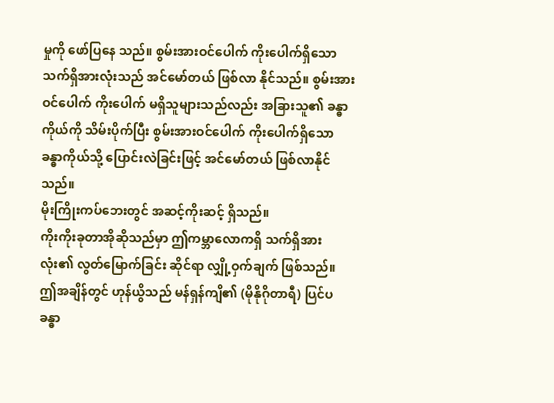မှုကို ဖော်ပြနေ သည်။ စွမ်းအားဝင်ပေါက် ကိုးပေါက်ရှိသော သက်ရှိအားလုံးသည် အင်မော်တယ် ဖြစ်လာ နိုင်သည်။ စွမ်းအားဝင်ပေါက် ကိုးပေါက် မရှိသူများသည်လည်း အခြားသူ၏ ခန္ဓာကိုယ်ကို သိမ်းပိုက်ပြီး စွမ်းအားဝင်ပေါက် ကိုးပေါက်ရှိသော ခန္ဓာကိုယ်သို့ ပြောင်းလဲခြင်းဖြင့် အင်မော်တယ် ဖြစ်လာနိုင်သည်။
မိုးကြိုးကပ်ဘေးတွင် အဆင့်ကိုးဆင့် ရှိသည်။
ကိုးကိုးခုတာအိုဆိုသည်မှာ ဤကမ္ဘာလောကရှိ သက်ရှိအားလုံး၏ လွတ်မြောက်ခြင်း ဆိုင်ရာ လျှို့ဝှက်ချက် ဖြစ်သည်။
ဤအချိန်တွင် ဟုန်ယွိသည် မန်ရှန်ကျိ၏ (မိုနိုဂိုတာရီ) ပြင်ပခန္ဓာ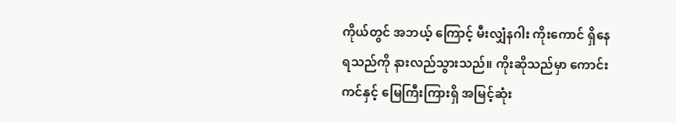ကိုယ်တွင် အဘယ့် ကြောင့် မီးလျှံနဂါး ကိုးကောင် ရှိနေရသည်ကို နားလည်သွားသည်။ ကိုးဆိုသည်မှာ ကောင်းကင်နှင့် မြေကြီးကြားရှိ အမြင့်ဆုံး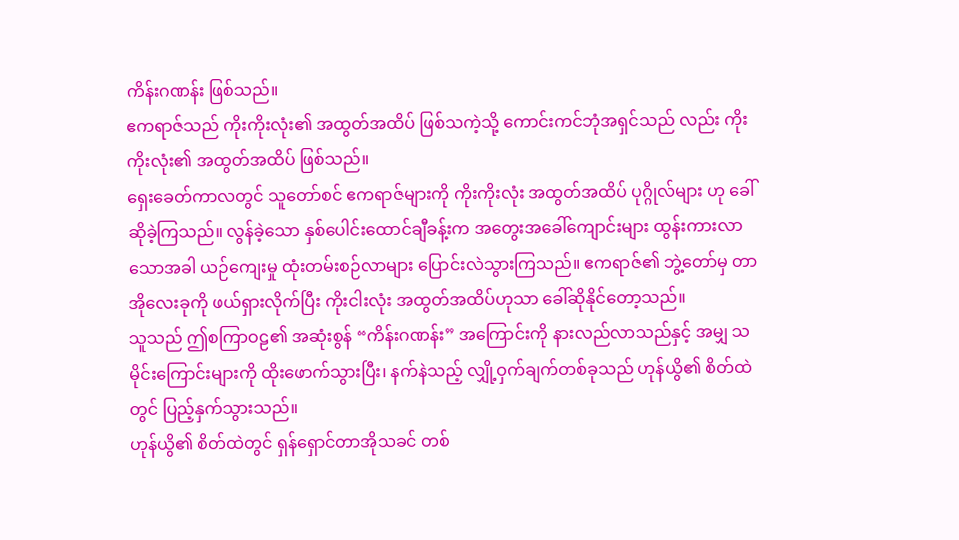ကိန်းဂဏန်း ဖြစ်သည်။
ဧကရာဇ်သည် ကိုးကိုးလုံး၏ အထွတ်အထိပ် ဖြစ်သကဲ့သို့ ကောင်းကင်ဘုံအရှင်သည် လည်း ကိုးကိုးလုံး၏ အထွတ်အထိပ် ဖြစ်သည်။
ရှေးခေတ်ကာလတွင် သူတော်စင် ဧကရာဇ်များကို ကိုးကိုးလုံး အထွတ်အထိပ် ပုဂ္ဂိုလ်များ ဟု ခေါ်ဆိုခဲ့ကြသည်။ လွန်ခဲ့သော နှစ်ပေါင်းထောင်ချီခန့်းက အတွေးအခေါ်ကျောင်းများ ထွန်းကားလာသောအခါ ယဉ်ကျေးမှု ထုံးတမ်းစဉ်လာများ ပြောင်းလဲသွားကြသည်။ ဧကရာဇ်၏ ဘွဲ့တော်မှ တာအိုလေးခုကို ဖယ်ရှားလိုက်ပြီး ကိုးငါးလုံး အထွတ်အထိပ်ဟုသာ ခေါ်ဆိုနိုင်တော့သည်။
သူသည် ဤစကြာဝဠ၏ အဆုံးစွန် “ကိန်းဂဏန်း” အကြောင်းကို နားလည်လာသည်နှင့် အမျှ သမိုင်းကြောင်းများကို ထိုးဖောက်သွားပြီး၊ နက်နဲသည့် လျှို့ဝှက်ချက်တစ်ခုသည် ဟုန်ယွိ၏ စိတ်ထဲတွင် ပြည့်နှက်သွားသည်။
ဟုန်ယွိ၏ စိတ်ထဲတွင် ရှန်ရှောင်တာအိုသခင် တစ်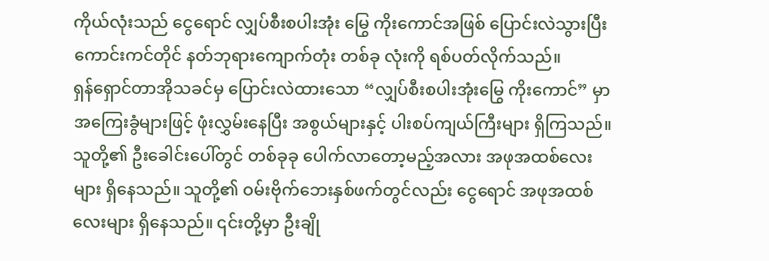ကိုယ်လုံးသည် ငွေရောင် လျှပ်စီးစပါးအုံး မြွေ ကိုးကောင်အဖြစ် ပြောင်းလဲသွားပြီး ကောင်းကင်တိုင် နတ်ဘုရားကျောက်တုံး တစ်ခု လုံးကို ရစ်ပတ်လိုက်သည်။
ရှန်ရှောင်တာအိုသခင်မှ ပြောင်းလဲထားသော “လျှပ်စီးစပါးအုံးမြွေ ကိုးကောင်” မှာ အကြေးခွံများဖြင့် ဖုံးလွှမ်းနေပြီး အစွယ်များနှင့် ပါးစပ်ကျယ်ကြီးများ ရှိကြသည်။ သူတို့၏ ဦးခေါင်းပေါ်တွင် တစ်ခုခု ပေါက်လာတော့မည့်အလား အဖုအထစ်လေးများ ရှိနေသည်။ သူတို့၏ ဝမ်းဗိုက်ဘေးနှစ်ဖက်တွင်လည်း ငွေရောင် အဖုအထစ်လေးများ ရှိနေသည်။ ၎င်းတို့မှာ ဦးချို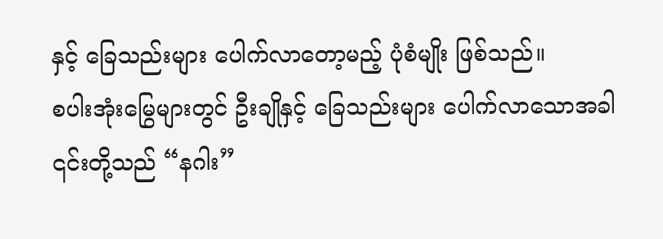နှင့် ခြေသည်းများ ပေါက်လာတော့မည့် ပုံစံမျိုး ဖြစ်သည်။
စပါးအုံးမြွေများတွင် ဦးချိုနှင့် ခြေသည်းများ ပေါက်လာသောအခါ ၎င်းတို့သည် “နဂါး”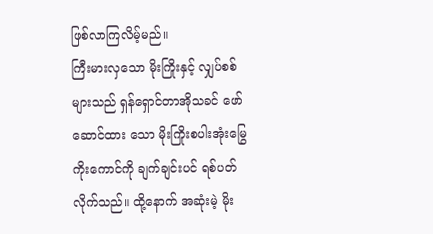ဖြစ်လာကြလိမ့်မည်။
ကြီးမားလှသော မိုးကြိုးနှင့် လျှပ်စစ်များသည် ရှန်ရှောင်တာအိုသခင် ဖော်ဆောင်ထား သော မိုးကြိုးစပါးအုံးမြွေ ကိုးကောင်ကို ချက်ချင်းပင် ရစ်ပတ်လိုက်သည်။ ထို့နောက် အဆုံးမဲ့ မိုး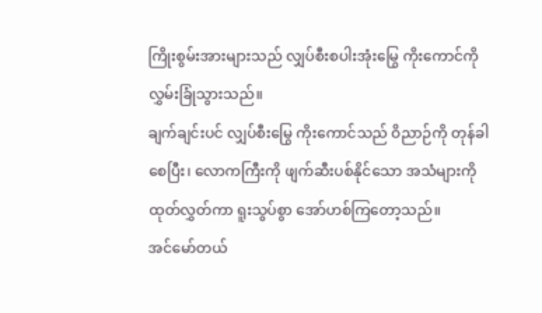ကြိုးစွမ်းအားများသည် လျှပ်စီးစပါးအုံးမြွေ ကိုးကောင်ကို လွှမ်းခြုံသွားသည်။
ချက်ချင်းပင် လျှပ်စီးမြွေ ကိုးကောင်သည် ဝိညာဉ်ကို တုန်ခါစေပြီး၊ လောကကြီးကို ဖျက်ဆီးပစ်နိုင်သော အသံများကို ထုတ်လွှတ်ကာ ရူးသွပ်စွာ အော်ဟစ်ကြတော့သည်။
အင်မော်တယ်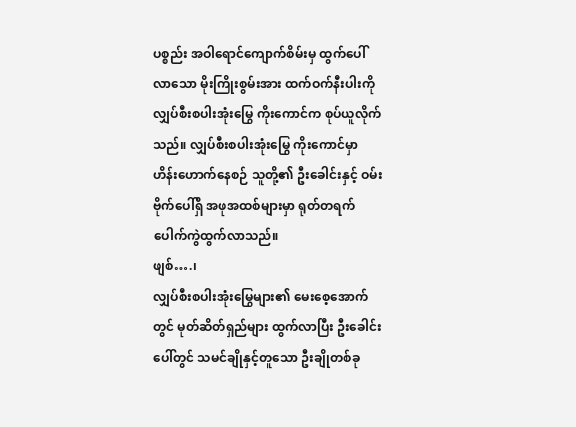ပစ္စည်း အဝါရောင်ကျောက်စိမ်းမှ ထွက်ပေါ်လာသော မိုးကြိုးစွမ်းအား ထက်ဝက်နီးပါးကို လျှပ်စီးစပါးအုံးမြွေ ကိုးကောင်က စုပ်ယူလိုက်သည်။ လျှပ်စီးစပါးအုံးမြွေ ကိုးကောင်မှာ ဟိန်းဟောက်နေစဉ် သူတို့၏ ဦးခေါင်းနှင့် ဝမ်းဗိုက်ပေါ်ရှိ အဖုအထစ်များမှာ ရုတ်တရက် ပေါက်ကွဲထွက်လာသည်။
ဖျစ်….၊
လျှပ်စီးစပါးအုံးမြွေများ၏ မေးစေ့အောက်တွင် မုတ်ဆိတ်ရှည်များ ထွက်လာပြီး ဦးခေါင်း ပေါ်တွင် သမင်ချိုနှင့်တူသော ဦးချိုတစ်ခု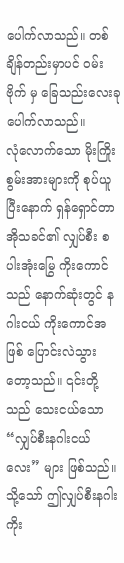ပေါက်လာသည်။ တစ်ချိန်တည်းမှာပင် ဝမ်းဗိုက် မှ ခြေသည်းလေးခု ပေါက်လာသည်။
လုံလောက်သော မိုးကြိုးစွမ်းအားများကို စုပ်ယူပြီးနောက် ရှန်ရှောင်တာအိုသခင်၏ လျှပ်စီး စပါးအုံးမြွေ ကိုးကောင်သည် နောက်ဆုံးတွင် နဂါးငယ် ကိုးကောင်အဖြစ် ပြောင်းလဲသွား တော့သည်။ ၎င်းတို့သည် သေးငယ်သော “လျှပ်စီးနဂါးငယ်လေး” များ ဖြစ်သည်။
သို့သော် ဤလျှပ်စီးနဂါးကိုး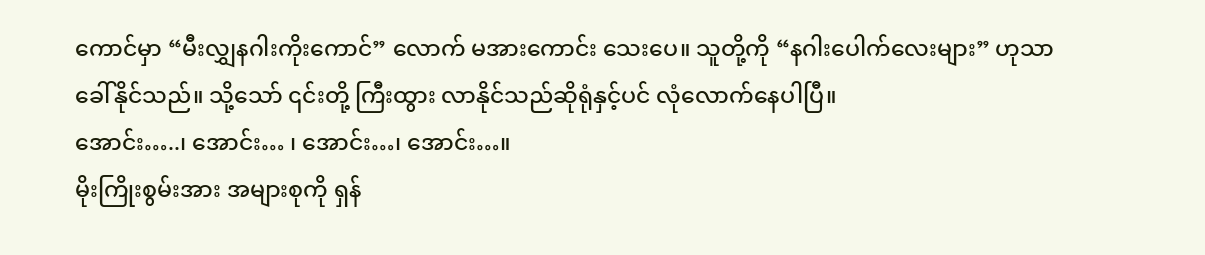ကောင်မှာ “မီးလျွှနဂါးကိုးကောင်” လောက် မအားကောင်း သေးပေ။ သူတို့ကို “နဂါးပေါက်လေးများ” ဟုသာ ခေါ်နိုင်သည်။ သို့သော် ၎င်းတို့ ကြီးထွား လာနိုင်သည်ဆိုရုံနှင့်ပင် လုံလောက်နေပါပြီ။
အောင်း…..၊ အောင်း… ၊ အောင်း…၊ အောင်း…။
မိုးကြိုးစွမ်းအား အများစုကို ရှန်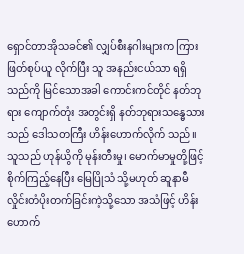ရှောင်တာအိုသခင်၏ လျှပ်စီးနဂါးများက ကြားဖြတ်စုပ်ယူ လိုက်ပြီး သူ အနည်းငယ်သာ ရရှိသည်ကို မြင်သောအခါ ကောင်းကင်တိုင် နတ်ဘုရား ကျောက်တုံး အတွင်းရှိ နတ်ဘုရားသန္ဓေသားသည် ဒေါသတကြီး ဟိန်းဟောက်လိုက် သည်။ သူသည် ဟုန်ယွိကို မုန်းတီးမှု၊ မောက်မာမှုတို့ဖြင့် စိုက်ကြည့်နေပြီး မြေပြိုသံ သို့မဟုတ် ဆူနာမီလှိုင်းတံပိုးတက်ခြင်းကဲ့သို့သော အသံဖြင့် ဟိန်းဟောက်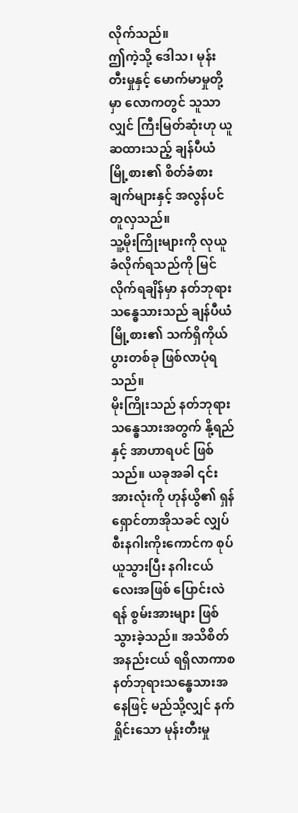လိုက်သည်။
ဤကဲ့သို့ ဒေါသ၊ မုန်းတီးမှုနှင့် မောက်မာမှုတို့မှာ လောကတွင် သူသာလျှင် ကြီးမြတ်ဆုံးဟု ယူဆထားသည့် ချန်ပီယံမြို့စား၏ စိတ်ခံစားချက်များနှင့် အလွန်ပင် တူလှသည်။
သူ့မိုးကြိုးများကို လုယူခံလိုက်ရသည်ကို မြင်လိုက်ရချိန်မှာ နတ်ဘုရား သန္ဓေသားသည် ချန်ပီယံမြို့စား၏ သက်ရှိကိုယ်ပွားတစ်ခု ဖြစ်လာပုံရသည်။
မိုးကြိုးသည် နတ်ဘုရားသန္ဓေသားအတွက် နို့ရည်နှင့် အာဟာရပင် ဖြစ်သည်။ ယခုအခါ ၎င်းအားလုံးကို ဟုန်ယွိ၏ ရှန်ရှောင်တာအိုသခင် လျှပ်စီးနဂါးကိုးကောင်က စုပ်ယူသွားပြီး နဂါးငယ်လေးအဖြစ် ပြောင်းလဲရန် စွမ်းအားများ ဖြစ်သွားခဲ့သည်။ အသိစိတ် အနည်းငယ် ရရှိလာကာစ နတ်ဘုရားသန္ဓေသားအနေဖြင့် မည်သို့လျှင် နက်ရှိုင်းသော မုန်းတီးမှု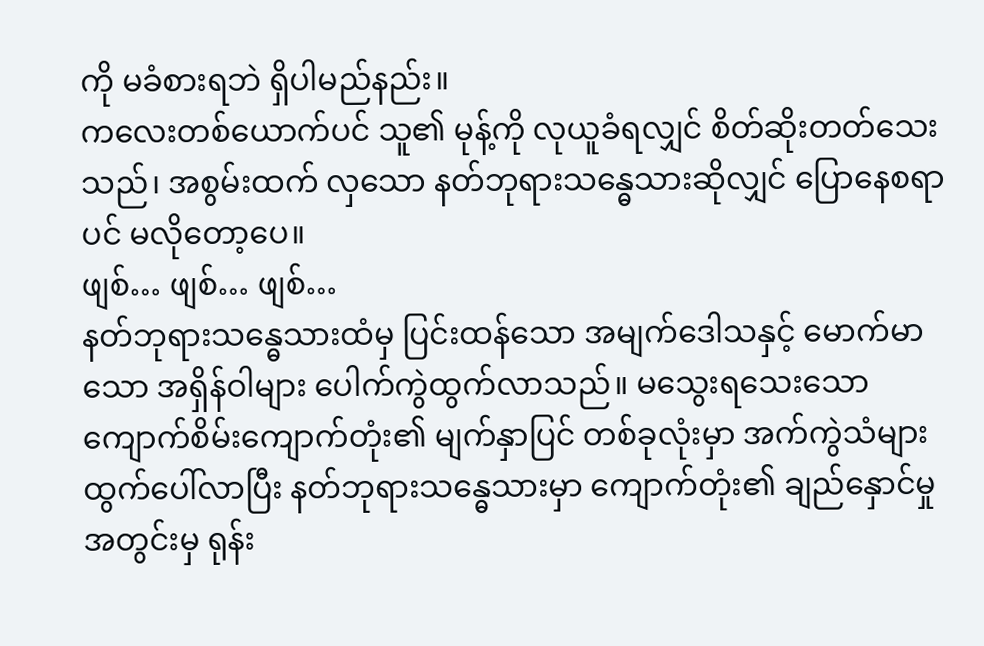ကို မခံစားရဘဲ ရှိပါမည်နည်း။
ကလေးတစ်ယောက်ပင် သူ၏ မုန့်ကို လုယူခံရလျှင် စိတ်ဆိုးတတ်သေးသည်၊ အစွမ်းထက် လှသော နတ်ဘုရားသန္ဓေသားဆိုလျှင် ပြောနေစရာပင် မလိုတော့ပေ။
ဖျစ်… ဖျစ်… ဖျစ်…
နတ်ဘုရားသန္ဓေသားထံမှ ပြင်းထန်သော အမျက်ဒေါသနှင့် မောက်မာသော အရှိန်ဝါများ ပေါက်ကွဲထွက်လာသည်။ မသွေးရသေးသော ကျောက်စိမ်းကျောက်တုံး၏ မျက်နှာပြင် တစ်ခုလုံးမှာ အက်ကွဲသံများ ထွက်ပေါ်လာပြီး နတ်ဘုရားသန္ဓေသားမှာ ကျောက်တုံး၏ ချည်နှောင်မှုအတွင်းမှ ရုန်း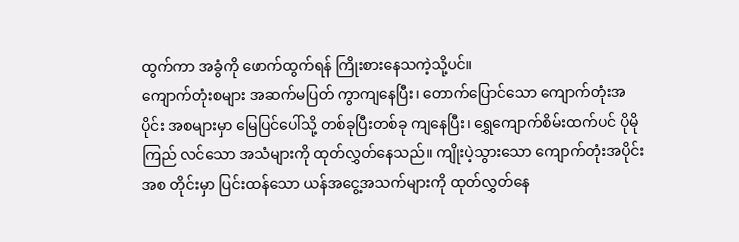ထွက်ကာ အခွံကို ဖောက်ထွက်ရန် ကြိုးစားနေသကဲ့သို့ပင်။
ကျောက်တုံးစများ အဆက်မပြတ် ကွာကျနေပြီး၊ တောက်ပြောင်သော ကျောက်တုံးအပိုင်း အစများမှာ မြေပြင်ပေါ်သို့ တစ်ခုပြီးတစ်ခု ကျနေပြီး၊ ရွှေကျောက်စိမ်းထက်ပင် ပိုမိုကြည် လင်သော အသံများကို ထုတ်လွှတ်နေသည်။ ကျိုးပဲ့သွားသော ကျောက်တုံးအပိုင်းအစ တိုင်းမှာ ပြင်းထန်သော ယန်အငွေ့အသက်များကို ထုတ်လွှတ်နေ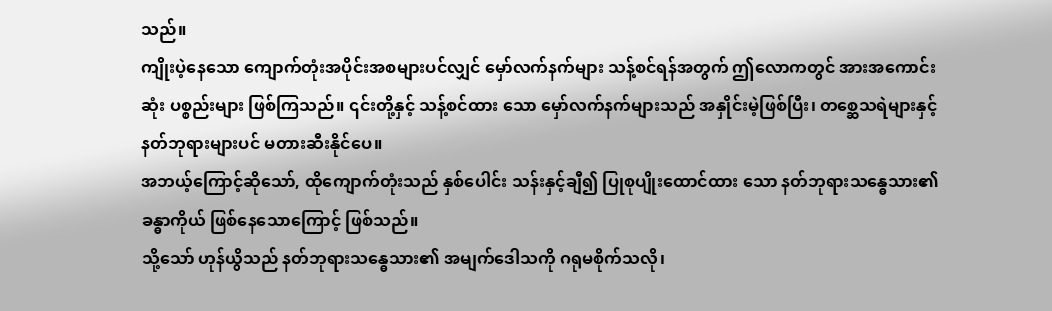သည်။
ကျိုးပဲ့နေသော ကျောက်တုံးအပိုင်းအစများပင်လျှင် မှော်လက်နက်များ သန့်စင်ရန်အတွက် ဤလောကတွင် အားအကောင်းဆုံး ပစ္စည်းများ ဖြစ်ကြသည်။ ၎င်းတို့နှင့် သန့်စင်ထား သော မှော်လက်နက်များသည် အနှိုင်းမဲ့ဖြစ်ပြီး၊ တစ္ဆေသရဲများနှင့် နတ်ဘုရားများပင် မတားဆီးနိုင်ပေ။
အဘယ့်ကြောင့်ဆိုသော်, ထိုကျောက်တုံးသည် နှစ်ပေါင်း သန်းနှင့်ချီ၍ ပြုစုပျိုးထောင်ထား သော နတ်ဘုရားသန္ဓေသား၏ ခန္ဓာကိုယ် ဖြစ်နေသောကြောင့် ဖြစ်သည်။
သို့သော် ဟုန်ယွိသည် နတ်ဘုရားသန္ဓေသား၏ အမျက်ဒေါသကို ဂရုမစိုက်သလို၊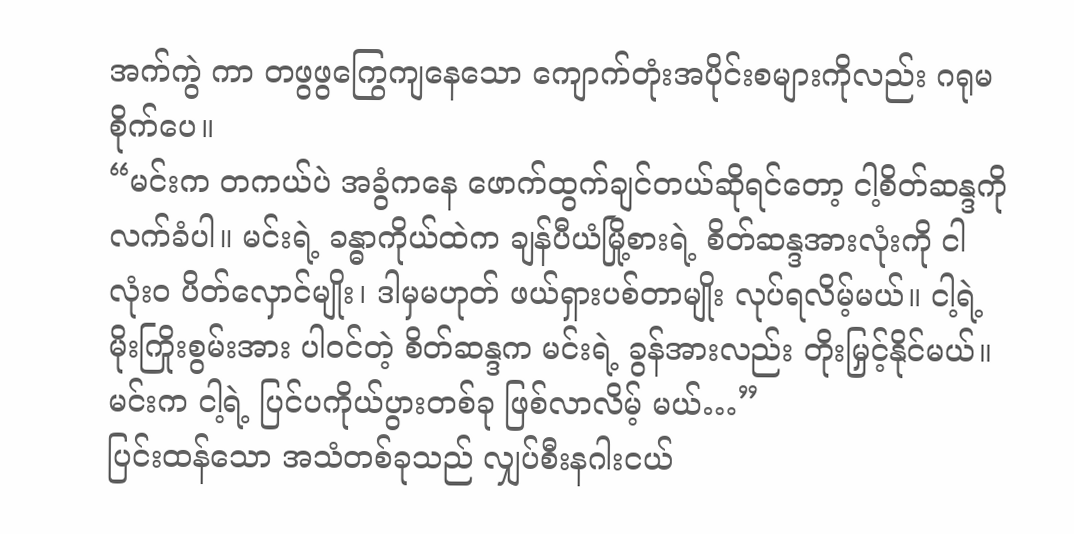အက်ကွဲ ကာ တဖွဖွကြွေကျနေသော ကျောက်တုံးအပိုင်းစများကိုလည်း ဂရုမစိုက်ပေ။
“မင်းက တကယ်ပဲ အခွံကနေ ဖောက်ထွက်ချင်တယ်ဆိုရင်တော့ ငါ့စိတ်ဆန္ဒကို လက်ခံပါ။ မင်းရဲ့ ခန္ဓာကိုယ်ထဲက ချန်ပီယံမြို့စားရဲ့ စိတ်ဆန္ဒအားလုံးကို ငါ လုံးဝ ပိတ်လှောင်မျိုး၊ ဒါမှမဟုတ် ဖယ်ရှားပစ်တာမျိုး လုပ်ရလိမ့်မယ်။ ငါ့ရဲ့ မိုးကြိုးစွမ်းအား ပါဝင်တဲ့ စိတ်ဆန္ဒက မင်းရဲ့ ခွန်အားလည်း တိုးမြှင့်နိုင်မယ်။ မင်းက ငါ့ရဲ့ ပြင်ပကိုယ်ပွားတစ်ခု ဖြစ်လာလိမ့် မယ်…”
ပြင်းထန်သော အသံတစ်ခုသည် လျှပ်စီးနဂါးငယ်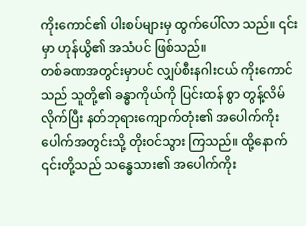ကိုးကောင်၏ ပါးစပ်များမှ ထွက်ပေါ်လာ သည်။ ၎င်းမှာ ဟုန်ယွိ၏ အသံပင် ဖြစ်သည်။
တစ်ခဏအတွင်းမှာပင် လျှပ်စီးနဂါးငယ် ကိုးကောင်သည် သူတို့၏ ခန္ဓာကိုယ်ကို ပြင်းထန် စွာ တွန့်လိမ်လိုက်ပြီး နတ်ဘုရားကျောက်တုံး၏ အပေါက်ကိုးပေါက်အတွင်းသို့ တိုးဝင်သွား ကြသည်။ ထို့နောက် ၎င်းတို့သည် သန္ဓေသား၏ အပေါက်ကိုး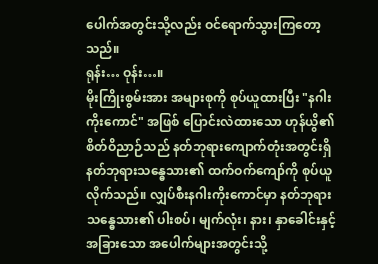ပေါက်အတွင်းသို့လည်း ဝင်ရောက်သွားကြတော့သည်။
ရုန်း… ဝုန်း…။
မိုးကြိုးစွမ်းအား အများစုကို စုပ်ယူထားပြီး "နဂါးကိုးကောင်" အဖြစ် ပြောင်းလဲထားသော ဟုန်ယွိ၏ စိတ်ဝိညာဉ်သည် နတ်ဘုရားကျောက်တုံးအတွင်းရှိ နတ်ဘုရားသန္ဓေသား၏ ထက်ဝက်ကျော်ကို စုပ်ယူလိုက်သည်။ လျှပ်စီးနဂါးကိုးကောင်မှာ နတ်ဘုရားသန္ဓေသား၏ ပါးစပ်၊ မျက်လုံး၊ နား၊ နှာခေါင်းနှင့် အခြားသော အပေါက်များအတွင်းသို့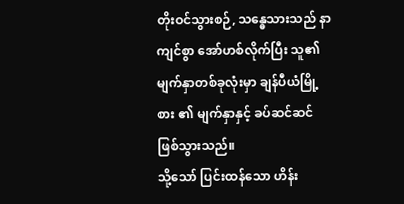တိုးဝင်သွားစဉ်, သန္ဓေသားသည် နာကျင်စွာ အော်ဟစ်လိုက်ပြီး သူ၏ မျက်နှာတစ်ခုလုံးမှာ ချန်ပီယံမြို့စား ၏ မျက်နှာနှင့် ခပ်ဆင်ဆင် ဖြစ်သွားသည်။
သို့သော် ပြင်းထန်သော ဟိန်း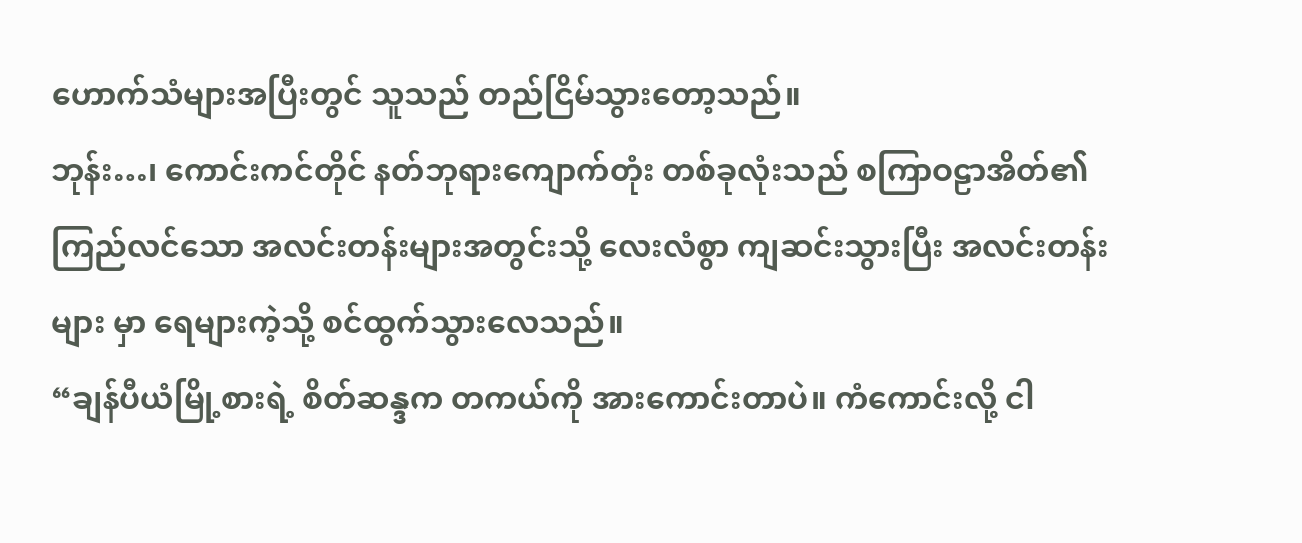ဟောက်သံများအပြီးတွင် သူသည် တည်ငြိမ်သွားတော့သည်။
ဘုန်း…၊ ကောင်းကင်တိုင် နတ်ဘုရားကျောက်တုံး တစ်ခုလုံးသည် စကြာဝဠာအိတ်၏ ကြည်လင်သော အလင်းတန်းများအတွင်းသို့ လေးလံစွာ ကျဆင်းသွားပြီး အလင်းတန်းများ မှာ ရေများကဲ့သို့ စင်ထွက်သွားလေသည်။
“ချန်ပီယံမြို့စားရဲ့ စိတ်ဆန္ဒက တကယ်ကို အားကောင်းတာပဲ။ ကံကောင်းလို့ ငါ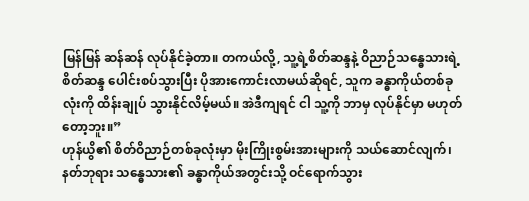မြန်မြန် ဆန်ဆန် လုပ်နိုင်ခဲ့တာ။ တကယ်လို့, သူ့ရဲ့စိတ်ဆန္ဒနဲ့ ဝိညာဉ်သန္ဓေသားရဲ့ စိတ်ဆန္ဒ ပေါင်းစပ်သွားပြီး ပိုအားကောင်းလာမယ်ဆိုရင်, သူက ခန္ဓာကိုယ်တစ်ခုလုံးကို ထိန်းချုပ် သွားနိုင်လိမ့်မယ်။ အဲဒီကျရင် ငါ သူ့ကို ဘာမှ လုပ်နိုင်မှာ မဟုတ်တော့ဘူး။”
ဟုန်ယွိ၏ စိတ်ဝိညာဉ်တစ်ခုလုံးမှာ မိုးကြိုးစွမ်းအားများကို သယ်ဆောင်လျက်၊ နတ်ဘုရား သန္ဓေသား၏ ခန္ဓာကိုယ်အတွင်းသို့ ဝင်ရောက်သွား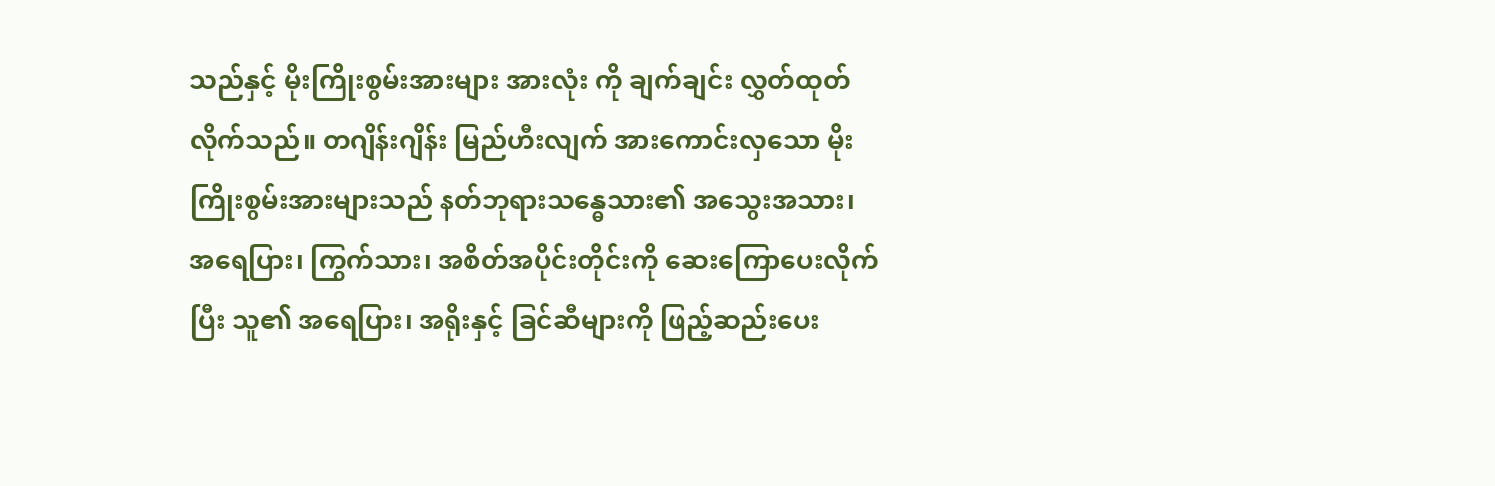သည်နှင့် မိုးကြိုးစွမ်းအားများ အားလုံး ကို ချက်ချင်း လွှတ်ထုတ်လိုက်သည်။ တဂျိန်းဂျိန်း မြည်ဟီးလျက် အားကောင်းလှသော မိုးကြိုးစွမ်းအားများသည် နတ်ဘုရားသန္ဓေသား၏ အသွေးအသား၊ အရေပြား၊ ကြွက်သား၊ အစိတ်အပိုင်းတိုင်းကို ဆေးကြောပေးလိုက်ပြီး သူ၏ အရေပြား၊ အရိုးနှင့် ခြင်ဆီများကို ဖြည့်ဆည်းပေး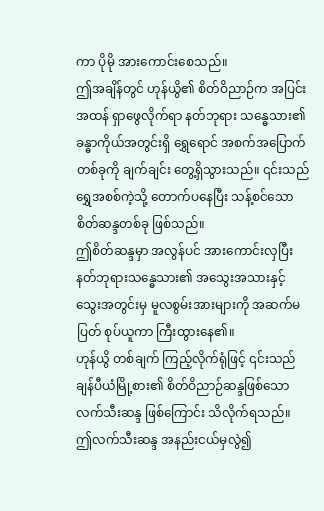ကာ ပိုမို အားကောင်းစေသည်။
ဤအချိန်တွင် ဟုန်ယွိ၏ စိတ်ဝိညာဉ်က အပြင်းအထန် ရှာဖွေလိုက်ရာ နတ်ဘုရား သန္ဓေသား၏ ခန္ဓာကိုယ်အတွင်းရှိ ရွှေရောင် အစက်အပြောက်တစ်ခုကို ချက်ချင်း တွေ့ရှိသွားသည်။ ၎င်းသည် ရွှေအစစ်ကဲ့သို့ တောက်ပနေပြီး သန့်စင်သော စိတ်ဆန္ဒတစ်ခု ဖြစ်သည်။
ဤစိတ်ဆန္ဒမှာ အလွန်ပင် အားကောင်းလှပြီး နတ်ဘုရားသန္ဓေသား၏ အသွေးအသားနှင့် သွေးအတွင်းမှ မူလစွမ်းအားများကို အဆက်မပြတ် စုပ်ယူကာ ကြီးထွားနေ၏။
ဟုန်ယွိ တစ်ချက် ကြည့်လိုက်ရုံဖြင့် ၎င်းသည် ချန်ပီယံမြို့စား၏ စိတ်ဝိညာဉ်ဆန္ဒဖြစ်သော လက်သီးဆန္ဒ ဖြစ်ကြောင်း သိလိုက်ရသည်။
ဤလက်သီးဆန္ဒ အနည်းငယ်မှလွဲ၍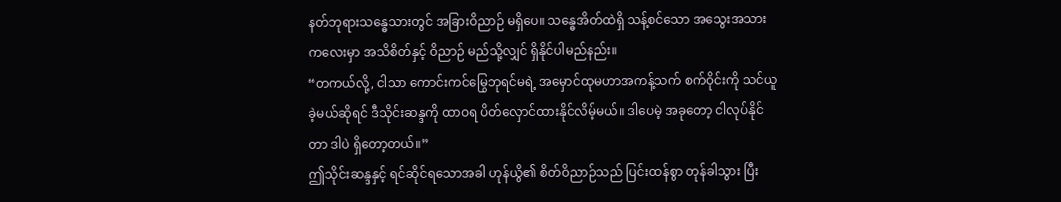နတ်ဘုရားသန္ဓေသားတွင် အခြားဝိညာဉ် မရှိပေ။ သန္ဓေအိတ်ထဲရှိ သန့်စင်သော အသွေးအသားကလေးမှာ အသိစိတ်နှင့် ဝိညာဉ် မည်သို့လျှင် ရှိနိုင်ပါမည်နည်း။
“တကယ်လို့, ငါသာ ကောင်းကင်မြွေဘုရင်မရဲ့ အမှောင်ထုမဟာအကန့်သက် စက်ဝိုင်းကို သင်ယူခဲ့မယ်ဆိုရင် ဒီသိုင်းဆန္ဒကို ထာဝရ ပိတ်လှောင်ထားနိုင်လိမ့်မယ်။ ဒါပေမဲ့ အခုတော့ ငါလုပ်နိုင်တာ ဒါပဲ ရှိတော့တယ်။”
ဤသိုင်းဆန္ဒနှင့် ရင်ဆိုင်ရသောအခါ ဟုန်ယွိ၏ စိတ်ဝိညာဉ်သည် ပြင်းထန်စွာ တုန်ခါသွား ပြီး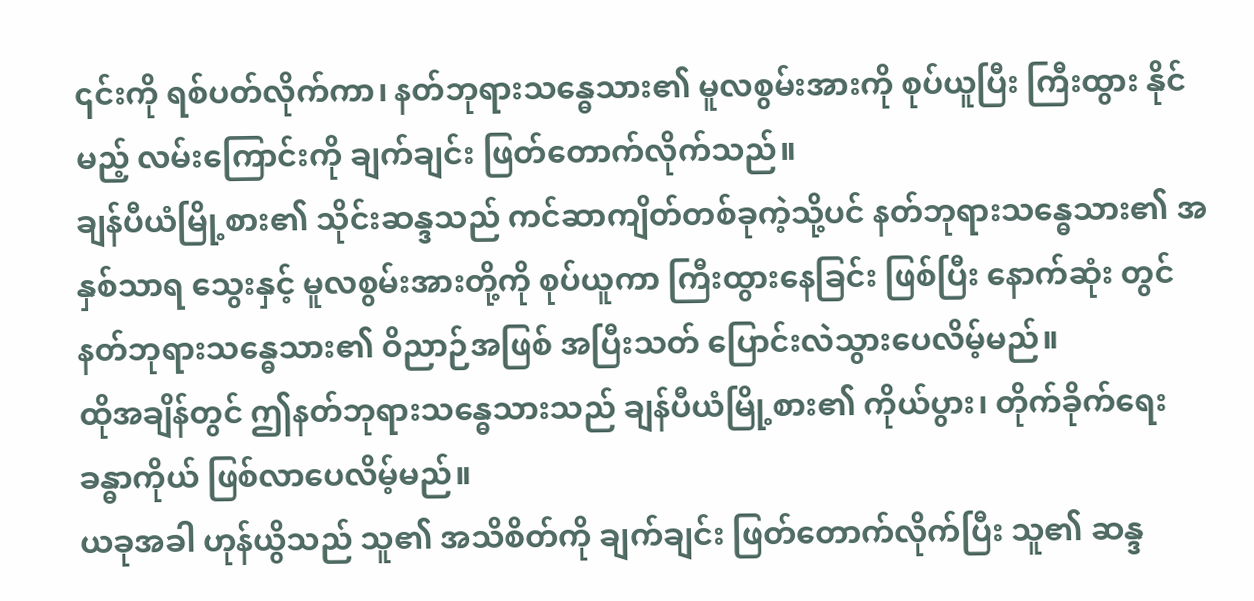၎င်းကို ရစ်ပတ်လိုက်ကာ၊ နတ်ဘုရားသန္ဓေသား၏ မူလစွမ်းအားကို စုပ်ယူပြီး ကြီးထွား နိုင်မည့် လမ်းကြောင်းကို ချက်ချင်း ဖြတ်တောက်လိုက်သည်။
ချန်ပီယံမြို့စား၏ သိုင်းဆန္ဒသည် ကင်ဆာကျိတ်တစ်ခုကဲ့သို့ပင် နတ်ဘုရားသန္ဓေသား၏ အနှစ်သာရ သွေးနှင့် မူလစွမ်းအားတို့ကို စုပ်ယူကာ ကြီးထွားနေခြင်း ဖြစ်ပြီး နောက်ဆုံး တွင် နတ်ဘုရားသန္ဓေသား၏ ဝိညာဉ်အဖြစ် အပြီးသတ် ပြောင်းလဲသွားပေလိမ့်မည်။
ထိုအချိန်တွင် ဤနတ်ဘုရားသန္ဓေသားသည် ချန်ပီယံမြို့စား၏ ကိုယ်ပွား၊ တိုက်ခိုက်ရေး ခန္ဓာကိုယ် ဖြစ်လာပေလိမ့်မည်။
ယခုအခါ ဟုန်ယွိသည် သူ၏ အသိစိတ်ကို ချက်ချင်း ဖြတ်တောက်လိုက်ပြီး သူ၏ ဆန္ဒ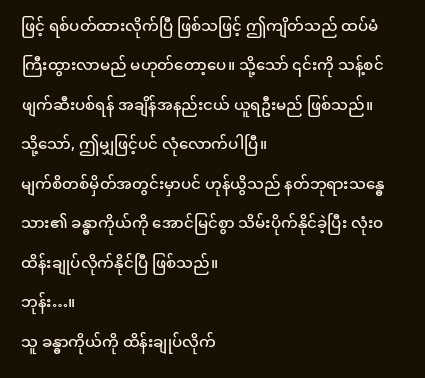ဖြင့် ရစ်ပတ်ထားလိုက်ပြီ ဖြစ်သဖြင့် ဤကျိတ်သည် ထပ်မံ ကြီးထွားလာမည် မဟုတ်တော့ပေ။ သို့သော် ၎င်းကို သန့်စင်ဖျက်ဆီးပစ်ရန် အချိန်အနည်းငယ် ယူရဦးမည် ဖြစ်သည်။
သို့သော်, ဤမျှဖြင့်ပင် လုံလောက်ပါပြီ။
မျက်စိတစ်မှိတ်အတွင်းမှာပင် ဟုန်ယွိသည် နတ်ဘုရားသန္ဓေသား၏ ခန္ဓာကိုယ်ကို အောင်မြင်စွာ သိမ်းပိုက်နိုင်ခဲ့ပြီး လုံးဝ ထိန်းချုပ်လိုက်နိုင်ပြီ ဖြစ်သည်။
ဘုန်း…။
သူ ခန္ဓာကိုယ်ကို ထိန်းချုပ်လိုက်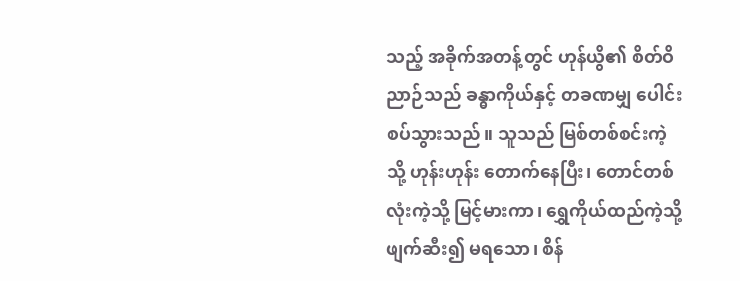သည့် အခိုက်အတန့်တွင် ဟုန်ယွိ၏ စိတ်ဝိညာဉ်သည် ခန္ဓာကိုယ်နှင့် တခဏမျှ ပေါင်းစပ်သွားသည်။ သူသည် မြစ်တစ်စင်းကဲ့သို့ ဟုန်းဟုန်း တောက်နေပြီး၊ တောင်တစ်လုံးကဲ့သို့ မြင့်မားကာ၊ ရွှေကိုယ်ထည်ကဲ့သို့ ဖျက်ဆီး၍ မရသော၊ စိန်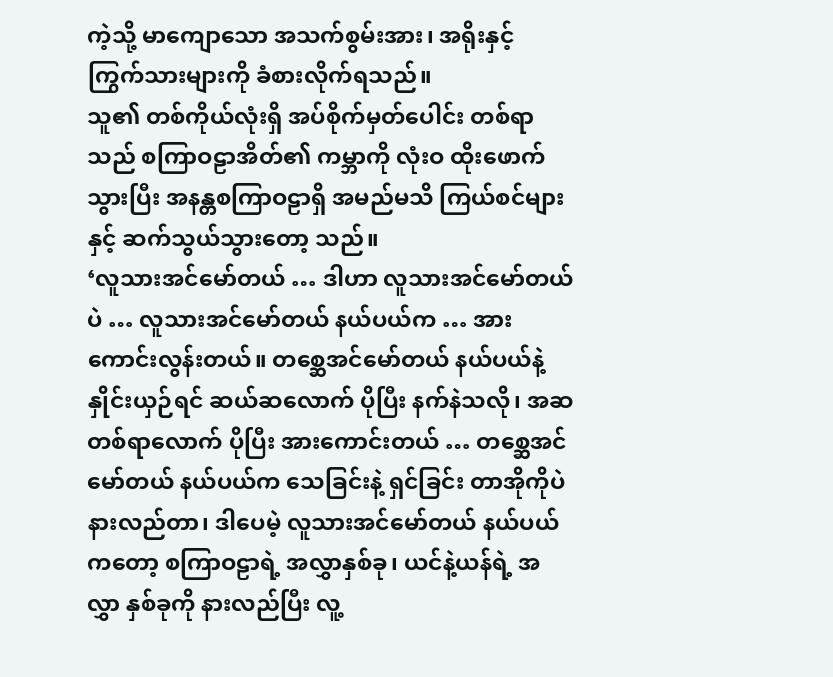ကဲ့သို့ မာကျောသော အသက်စွမ်းအား၊ အရိုးနှင့် ကြွက်သားများကို ခံစားလိုက်ရသည်။
သူ၏ တစ်ကိုယ်လုံးရှိ အပ်စိုက်မှတ်ပေါင်း တစ်ရာသည် စကြာဝဠာအိတ်၏ ကမ္ဘာကို လုံးဝ ထိုးဖောက်သွားပြီး အနန္တစကြာဝဠာရှိ အမည်မသိ ကြယ်စင်များနှင့် ဆက်သွယ်သွားတော့ သည်။
‘လူသားအင်မော်တယ် … ဒါဟာ လူသားအင်မော်တယ်ပဲ … လူသားအင်မော်တယ် နယ်ပယ်က … အားကောင်းလွန်းတယ်။ တစ္ဆေအင်မော်တယ် နယ်ပယ်နဲ့ နှိုင်းယှဉ်ရင် ဆယ်ဆလောက် ပိုပြီး နက်နဲသလို၊ အဆတစ်ရာလောက် ပိုပြီး အားကောင်းတယ် … တစ္ဆေအင်မော်တယ် နယ်ပယ်က သေခြင်းနဲ့ ရှင်ခြင်း တာအိုကိုပဲ နားလည်တာ၊ ဒါပေမဲ့ လူသားအင်မော်တယ် နယ်ပယ်ကတော့ စကြာဝဠာရဲ့ အလွှာနှစ်ခု၊ ယင်နဲ့ယန်ရဲ့ အလွှာ နှစ်ခုကို နားလည်ပြီး လူ့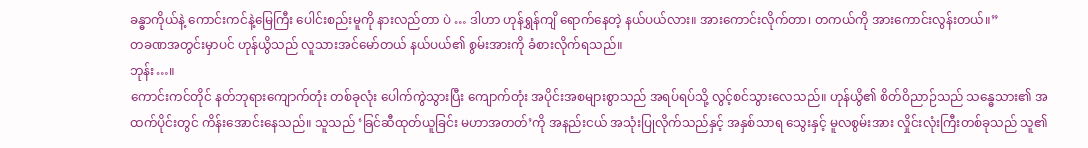ခန္ဓာကိုယ်နဲ့ ကောင်းကင်နဲ့မြေကြီး ပေါင်းစည်းမူကို နားလည်တာ ပဲ … ဒါဟာ ဟုန်ရွှန်ကျိ ရောက်နေတဲ့ နယ်ပယ်လား။ အားကောင်းလိုက်တာ၊ တကယ်ကို အားကောင်းလွန်းတယ်။”
တခဏအတွင်းမှာပင် ဟုန်ယွိသည် လူသားအင်မော်တယ် နယ်ပယ်၏ စွမ်းအားကို ခံစားလိုက်ရသည်။
ဘုန်း…။
ကောင်းကင်တိုင် နတ်ဘုရားကျောက်တုံး တစ်ခုလုံး ပေါက်ကွဲသွားပြီး ကျောက်တုံး အပိုင်းအစများစွာသည် အရပ်ရပ်သို့ လွင့်စင်သွားလေသည်။ ဟုန်ယွိ၏ စိတ်ဝိညာဉ်သည် သန္ဓေသား၏ အထက်ပိုင်းတွင် ကိန်းအောင်းနေသည်။ သူသည် ‘ခြင်ဆီထုတ်ယူခြင်း မဟာအတတ်’ကို အနည်းငယ် အသုံးပြုလိုက်သည်နှင့် အနှစ်သာရ သွေးနှင့် မူလစွမ်းအား လှိုင်းလုံးကြီးတစ်ခုသည် သူ၏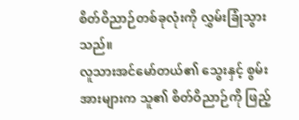စိတ်ဝိညာဉ်တစ်ခုလုံးကို လွှမ်းခြုံသွားသည်။
လူသားအင်မော်တယ်၏ သွေးနှင့် စွမ်းအားများက သူ၏ စိတ်ဝိညာဉ်ကို ဖြည့်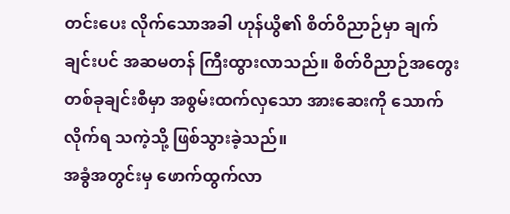တင်းပေး လိုက်သောအခါ ဟုန်ယွိ၏ စိတ်ဝိညာဉ်မှာ ချက်ချင်းပင် အဆမတန် ကြီးထွားလာသည်။ စိတ်ဝိညာဉ်အတွေး တစ်ခုချင်းစီမှာ အစွမ်းထက်လှသော အားဆေးကို သောက်လိုက်ရ သကဲ့သို့ ဖြစ်သွားခဲ့သည်။
အခွံအတွင်းမှ ဖောက်ထွက်လာ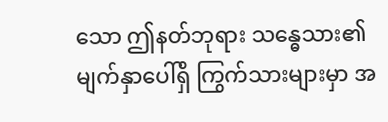သော ဤနတ်ဘုရား သန္ဓေသား၏ မျက်နှာပေါ်ရှိ ကြွက်သားများမှာ အ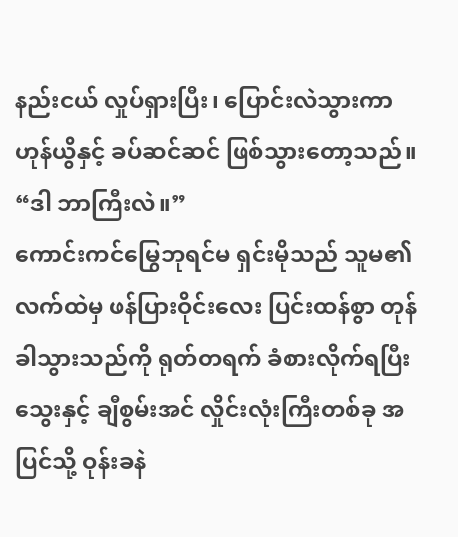နည်းငယ် လှုပ်ရှားပြီး၊ ပြောင်းလဲသွားကာ ဟုန်ယွိနှင့် ခပ်ဆင်ဆင် ဖြစ်သွားတော့သည်။
“ဒါ ဘာကြီးလဲ။”
ကောင်းကင်မြွေဘုရင်မ ရှင်းမိုသည် သူမ၏ လက်ထဲမှ ဖန်ပြားဝိုင်းလေး ပြင်းထန်စွာ တုန်ခါသွားသည်ကို ရုတ်တရက် ခံစားလိုက်ရပြီး သွေးနှင့် ချီစွမ်းအင် လှိုင်းလုံးကြီးတစ်ခု အပြင်သို့ ဝုန်းခနဲ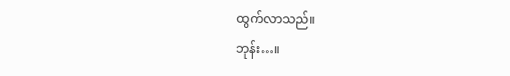ထွက်လာသည်။
ဘုန်း…။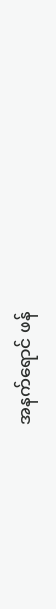အနက်ရောင် ဖန်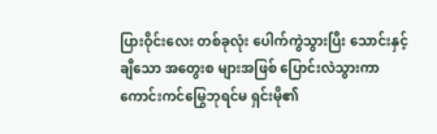ပြားဝိုင်းလေး တစ်ခုလုံး ပေါက်ကွဲသွားပြီး သောင်းနှင့်ချီသော အတွေးစ များအဖြစ် ပြောင်းလဲသွားကာ ကောင်းကင်မြွေဘုရင်မ ရှင်းမို၏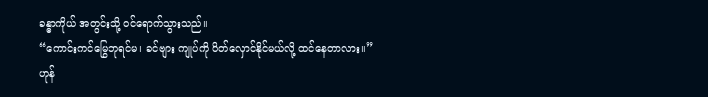ခန္ဓာကိုယ် အတွင်းသို့ ဝင်ရောက်သွားသည်။
“ကောင်းကင်မြွေဘုရင်မ၊ ခင်ဗျား ကျုပ်ကို ပိတ်လှောင်နိုင်မယ်လို့ ထင်နေတာလား။”
ဟုန်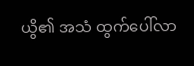ယွိ၏ အသံ ထွက်ပေါ်လာ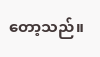တော့သည်။